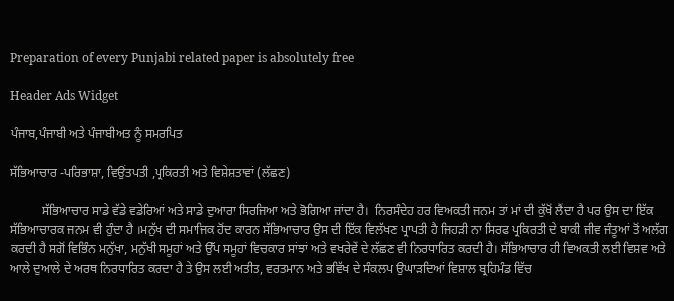Preparation of every Punjabi related paper is absolutely free

Header Ads Widget

ਪੰਜਾਬ,ਪੰਜਾਬੀ ਅਤੇ ਪੰਜਾਬੀਅਤ ਨੂੰ ਸਮਰਪਿਤ

ਸੱਭਿਆਚਾਰ -ਪਰਿਭਾਸ਼ਾ, ਵਿਉਂਤਪਤੀ ,ਪ੍ਰਕਿਰਤੀ ਅਤੇ ਵਿਸ਼ੇਸ਼ਤਾਵਾਂ (ਲੱਛਣ)

          ਸੱਭਿਆਚਾਰ ਸਾਡੇ ਵੱਡੇ ਵਡੇਰਿਆਂ ਅਤੇ ਸਾਡੇ ਦੁਆਰਾ ਸਿਰਜਿਆ ਅਤੇ ਭੋਗਿਆ ਜਾਂਦਾ ਹੈ।  ਨਿਰਸੰਦੇਹ ਹਰ ਵਿਅਕਤੀ ਜਨਮ ਤਾਂ ਮਾਂ ਦੀ ਕੁੱਖੋਂ ਲੈਂਦਾ ਹੈ ਪਰ ਉਸ ਦਾ ਇੱਕ ਸੱਭਿਆਚਾਰਕ ਜਨਮ ਵੀ ਹੁੰਦਾ ਹੈ ।ਮਨੁੱਖ ਦੀ ਸਮਾਜਿਕ ਹੋਂਦ ਕਾਰਨ ਸੱਭਿਆਚਾਰ ਉਸ ਦੀ ਇੱਕ ਵਿਲੱਖਣ ਪ੍ਰਾਪਤੀ ਹੈ ਜਿਹੜੀ ਨਾ ਸਿਰਫ ਪ੍ਰਕਿਰਤੀ ਦੇ ਬਾਕੀ ਜੀਵ ਜੰਤੂਆਂ ਤੋਂ ਅਲੱਗ ਕਰਦੀ ਹੈ ਸਗੋਂ ਵਿਭਿੰਨ ਮਨੁੱਖਾ, ਮਨੁੱਖੀ ਸਮੂਹਾਂ ਅਤੇ ਉੱਪ ਸਮੂਹਾਂ ਵਿਚਕਾਰ ਸਾਂਝਾਂ ਅਤੇ ਵਖਰੇਵੇਂ ਦੇ ਲੱਛਣ ਵੀ ਨਿਰਧਾਰਿਤ ਕਰਦੀ ਹੈ। ਸੱਭਿਆਚਾਰ ਹੀ ਵਿਅਕਤੀ ਲਈ ਵਿਸ਼ਵ ਅਤੇ ਆਲੇ ਦੁਆਲੇ ਦੇ ਅਰਥ ਨਿਰਧਾਰਿਤ ਕਰਦਾ ਹੈ ਤੇ ਉਸ ਲਈ ਅਤੀਤ, ਵਰਤਮਾਨ ਅਤੇ ਭਵਿੱਖ ਦੇ ਸੰਕਲਪ ਉਘਾੜਦਿਆਂ ਵਿਸ਼ਾਲ ਬ੍ਰਹਿਮੰਡ ਵਿੱਚ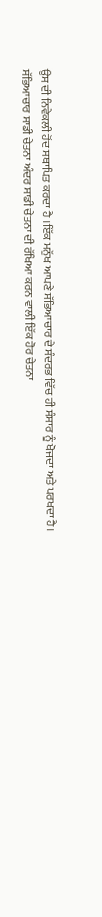ਉਸ ਦੀ ਨਿਵੇਕਲੀ ਹੋਂਦ ਸਥਾਪਿਤ ਕਰਦਾ ਹੈ ।ਇੱਕ ਮਨੁੱਖ ਆਪਣੇ ਸੱਭਿਆਚਾਰ ਦੇ ਸੰਦਰਭ ਵਿੱਚ ਹੀ ਸੰਸਾਰ ਨੂੰ ਖੋਜਦਾ ਅਤੇ ਪਰਖਦਾ ਹੈ। ਸੱਭਿਆਚਾਰ ਸਾਡੀ ਚੇਤਨਾ ਅੰਦਰ ਸਾਡੀ ਚੇਤਨਾ ਦੀ ਰੱਖਿਆ ਕਰਨ ਵਾਲੀ ਇੱਕ ਹੋਰ ਚੇਤਨਾ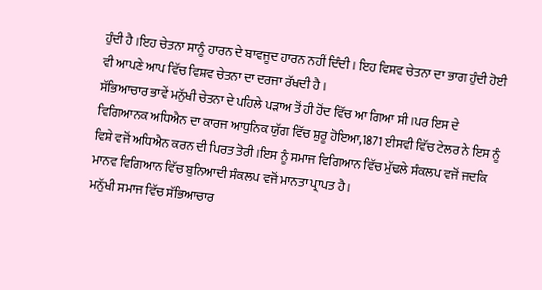ਹੁੰਦੀ ਹੈ ।ਇਹ ਚੇਤਨਾ ਸਾਨੂੰ ਹਾਰਨ ਦੇ ਬਾਵਜੂਦ ਹਾਰਨ ਨਹੀਂ ਦਿੰਦੀ । ਇਹ ਵਿਸ਼ਵ ਚੇਤਨਾ ਦਾ ਭਾਗ ਹੁੰਦੀ ਹੋਈ ਵੀ ਆਪਣੇ ਆਪ ਵਿੱਚ ਵਿਸ਼ਵ ਚੇਤਨਾ ਦਾ ਦਰਜਾ ਰੱਖਦੀ ਹੈ ।
ਸੱਭਿਆਚਾਰ ਭਾਵੇਂ ਮਨੁੱਖੀ ਚੇਤਨਾ ਦੇ ਪਹਿਲੇ ਪੜਾਅ ਤੋਂ ਹੀ ਹੋਂਦ ਵਿੱਚ ਆ ਗਿਆ ਸੀ ।ਪਰ ਇਸ ਦੇ ਵਿਗਿਆਨਕ ਅਧਿਐਨ ਦਾ ਕਾਰਜ ਆਧੁਨਿਕ ਯੁੱਗ ਵਿੱਚ ਸ਼ੁਰੂ ਹੋਇਆ,1871 ਈਸਵੀ ਵਿੱਚ ਟੇਲਰ ਨੇ ਇਸ ਨੂੰ ਵਿਸ਼ੇ ਵਜੋਂ ਅਧਿਐਨ ਕਰਨ ਦੀ ਪਿਰਤ ਤੋਰੀ ।ਇਸ ਨੂੰ ਸਮਾਜ ਵਿਗਿਆਨ ਵਿੱਚ ਮੁੱਢਲੇ ਸੰਕਲਪ ਵਜੋਂ ਜਦਕਿ ਮਾਨਵ ਵਿਗਿਆਨ ਵਿੱਚ ਬੁਨਿਆਦੀ ਸੰਕਲਪ ਵਜੋਂ ਮਾਨਤਾ ਪ੍ਰਾਪਤ ਹੈ ।
ਮਨੁੱਖੀ ਸਮਾਜ ਵਿੱਚ ਸੱਭਿਆਚਾਰ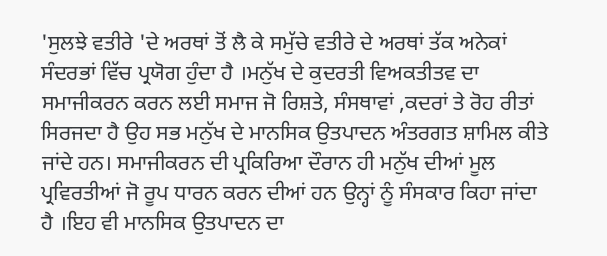'ਸੁਲਝੇ ਵਤੀਰੇ 'ਦੇ ਅਰਥਾਂ ਤੋਂ ਲੈ ਕੇ ਸਮੁੱਚੇ ਵਤੀਰੇ ਦੇ ਅਰਥਾਂ ਤੱਕ ਅਨੇਕਾਂ ਸੰਦਰਭਾਂ ਵਿੱਚ ਪ੍ਰਯੋਗ ਹੁੰਦਾ ਹੈ ।ਮਨੁੱਖ ਦੇ ਕੁਦਰਤੀ ਵਿਅਕਤੀਤਵ ਦਾ ਸਮਾਜੀਕਰਨ ਕਰਨ ਲਈ ਸਮਾਜ ਜੋ ਰਿਸ਼ਤੇ, ਸੰਸਥਾਵਾਂ ,ਕਦਰਾਂ ਤੇ ਰੋਹ ਰੀਤਾਂ ਸਿਰਜਦਾ ਹੈ ਉਹ ਸਭ ਮਨੁੱਖ ਦੇ ਮਾਨਸਿਕ ਉਤਪਾਦਨ ਅੰਤਰਗਤ ਸ਼ਾਮਿਲ ਕੀਤੇ ਜਾਂਦੇ ਹਨ। ਸਮਾਜੀਕਰਨ ਦੀ ਪ੍ਰਕਿਰਿਆ ਦੌਰਾਨ ਹੀ ਮਨੁੱਖ ਦੀਆਂ ਮੂਲ ਪ੍ਰਵਿਰਤੀਆਂ ਜੋ ਰੂਪ ਧਾਰਨ ਕਰਨ ਦੀਆਂ ਹਨ ਉਨ੍ਹਾਂ ਨੂੰ ਸੰਸਕਾਰ ਕਿਹਾ ਜਾਂਦਾ ਹੈ ।ਇਹ ਵੀ ਮਾਨਸਿਕ ਉਤਪਾਦਨ ਦਾ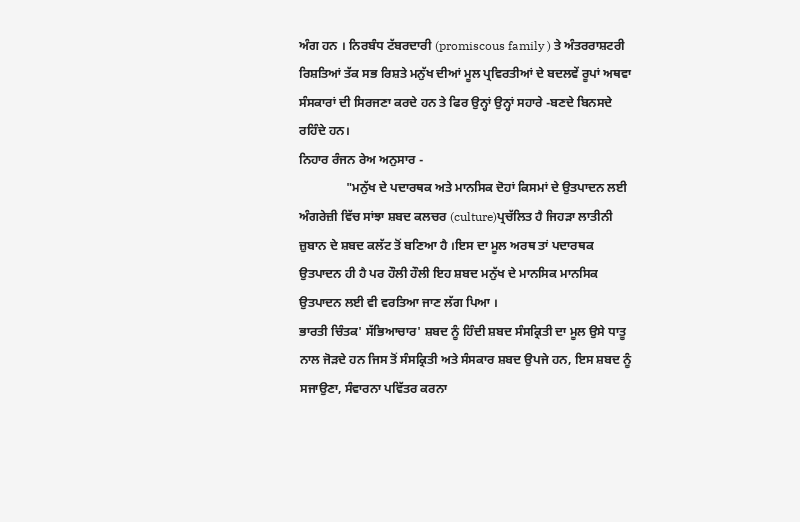ਅੰਗ ਹਨ । ਨਿਰਬੰਧ ਟੱਬਰਦਾਰੀ (promiscous family ) ਤੇ ਅੰਤਰਰਾਸ਼ਟਰੀ ਰਿਸ਼ਤਿਆਂ ਤੱਕ ਸਭ ਰਿਸ਼ਤੇ ਮਨੁੱਖ ਦੀਆਂ ਮੂਲ ਪ੍ਰਵਿਰਤੀਆਂ ਦੇ ਬਦਲਵੇਂ ਰੂਪਾਂ ਅਥਵਾ ਸੰਸਕਾਰਾਂ ਦੀ ਸਿਰਜਣਾ ਕਰਦੇ ਹਨ ਤੇ ਫਿਰ ਉਨ੍ਹਾਂ ਉਨ੍ਹਾਂ ਸਹਾਰੇ -ਬਣਦੇ ਬਿਨਸਦੇ ਰਹਿੰਦੇ ਹਨ।
ਨਿਹਾਰ ਰੰਜਨ ਰੇਅ ਅਨੁਸਾਰ -
               "ਮਨੁੱਖ ਦੇ ਪਦਾਰਥਕ ਅਤੇ ਮਾਨਸਿਕ ਦੋਹਾਂ ਕਿਸਮਾਂ ਦੇ ਉਤਪਾਦਨ ਲਈ ਅੰਗਰੇਜ਼ੀ ਵਿੱਚ ਸਾਂਝਾ ਸ਼ਬਦ ਕਲਚਰ (culture)ਪ੍ਰਚੱਲਿਤ ਹੈ ਜਿਹੜਾ ਲਾਤੀਨੀ ਜ਼ੁਬਾਨ ਦੇ ਸ਼ਬਦ ਕਲੱਟ ਤੋਂ ਬਣਿਆ ਹੈ ।ਇਸ ਦਾ ਮੂਲ ਅਰਥ ਤਾਂ ਪਦਾਰਥਕ ਉਤਪਾਦਨ ਹੀ ਹੈ ਪਰ ਹੌਲੀ ਹੌਲੀ ਇਹ ਸ਼ਬਦ ਮਨੁੱਖ ਦੇ ਮਾਨਸਿਕ ਮਾਨਸਿਕ ਉਤਪਾਦਨ ਲਈ ਵੀ ਵਰਤਿਆ ਜਾਣ ਲੱਗ ਪਿਆ ।
ਭਾਰਤੀ ਚਿੰਤਕ' ਸੱਭਿਆਚਾਰ' ਸ਼ਬਦ ਨੂੰ ਹਿੰਦੀ ਸ਼ਬਦ ਸੰਸਕ੍ਰਿਤੀ ਦਾ ਮੂਲ ਉਸੇ ਧਾਤੂ ਨਾਲ ਜੋੜਦੇ ਹਨ ਜਿਸ ਤੋਂ ਸੰਸਕ੍ਰਿਤੀ ਅਤੇ ਸੰਸਕਾਰ ਸ਼ਬਦ ਉਪਜੇ ਹਨ, ਇਸ ਸ਼ਬਦ ਨੂੰ ਸਜਾਉਣਾ, ਸੰਵਾਰਨਾ ਪਵਿੱਤਰ ਕਰਨਾ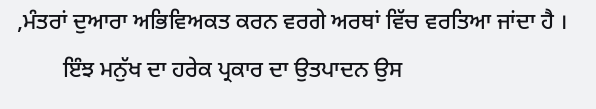,ਮੰਤਰਾਂ ਦੁਆਰਾ ਅਭਿਵਿਅਕਤ ਕਰਨ ਵਰਗੇ ਅਰਥਾਂ ਵਿੱਚ ਵਰਤਿਆ ਜਾਂਦਾ ਹੈ ।
        ਇੰਝ ਮਨੁੱਖ ਦਾ ਹਰੇਕ ਪ੍ਰਕਾਰ ਦਾ ਉਤਪਾਦਨ ਉਸ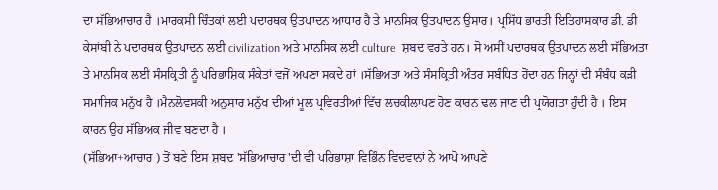ਦਾ ਸੱਭਿਆਚਾਰ ਹੈ ।ਮਾਰਕਸੀ ਚਿੰਤਕਾਂ ਲਈ ਪਦਾਰਥਕ ਉਤਪਾਦਨ ਆਧਾਰ ਹੈ ਤੇ ਮਾਨਸਿਕ ਉਤਪਾਦਨ ਉਸਾਰ। ਪ੍ਰਸਿੱਧ ਭਾਰਤੀ ਇਤਿਹਾਸਕਾਰ ਡੀ. ਡੀ ਕੇਸਾਂਬੀ ਨੇ ਪਦਾਰਥਕ ਉਤਪਾਦਨ ਲਈ civilization ਅਤੇ ਮਾਨਸਿਕ ਲਈ culture  ਸ਼ਬਦ ਵਰਤੇ ਹਨ। ਸੋ ਅਸੀਂ ਪਦਾਰਥਕ ਉਤਪਾਦਨ ਲਈ ਸੱਭਿਅਤਾ ਤੇ ਮਾਨਸਿਕ ਲਈ ਸੰਸਕ੍ਰਿਤੀ ਨੂੰ ਪਰਿਭਾਸ਼ਿਕ ਸੰਕੇਤਾਂ ਵਜੋਂ ਅਪਣਾ ਸਕਦੇ ਹਾਂ ।ਸੱਭਿਅਤਾ ਅਤੇ ਸੰਸਕ੍ਰਿਤੀ ਅੰਤਰ ਸਬੰਧਿਤ ਹੋਂਦਾ ਹਨ ਜਿਨ੍ਹਾਂ ਦੀ ਸੰਬੰਧ ਕੜੀ ਸਮਾਜਿਕ ਮਨੁੱਖ ਹੈ ।ਮੈਨਲੋਵਸਕੀ ਅਨੁਸਾਰ ਮਨੁੱਖ ਦੀਆਂ ਮੂਲ ਪ੍ਰਵਿਰਤੀਆਂ ਵਿੱਚ ਲਚਕੀਲਾਪਣ ਹੋਣ ਕਾਰਨ ਢਲ ਜਾਣ ਦੀ ਪ੍ਰਯੋਗਤਾ ਹੁੰਦੀ ਹੈ । ਇਸ ਕਾਰਨ ਉਹ ਸੱਭਿਅਕ ਜੀਵ ਬਣਦਾ ਹੈ ।
(ਸੱਭਿਆ+ਆਚਾਰ ) ਤੋਂ ਬਣੇ ਇਸ ਸ਼ਬਦ 'ਸੱਭਿਆਚਾਰ 'ਦੀ ਵੀ ਪਰਿਭਾਸ਼ਾ ਵਿਭਿੰਨ ਵਿਦਵਾਨਾਂ ਨੇ ਆਪੋ ਆਪਣੇ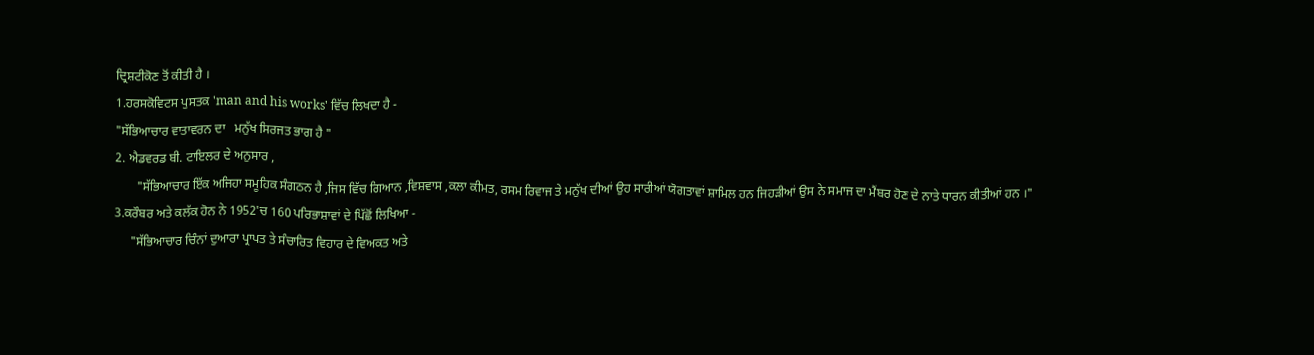ਦ੍ਰਿਸ਼ਟੀਕੋਣ ਤੋਂ ਕੀਤੀ ਹੈ ।
1.ਹਰਸਕੋਵਿਟਸ ਪੁਸਤਕ 'man and his works' ਵਿੱਚ ਲਿਖਦਾ ਹੈ -
"ਸੱਭਿਆਚਾਰ ਵਾਤਾਵਰਨ ਦਾ   ਮਨੁੱਖ ਸਿਰਜਤ ਭਾਗ ਹੈ "
2. ਐਡਵਰਡ ਬੀ. ਟਾਇਲਰ ਦੇ ਅਨੁਸਾਰ ,
       "ਸੱਭਿਆਚਾਰ ਇੱਕ ਅਜਿਹਾ ਸਮੂਹਿਕ ਸੰਗਠਨ ਹੈ ,ਜਿਸ ਵਿੱਚ ਗਿਆਨ ,ਵਿਸ਼ਵਾਸ ,ਕਲਾ ਕੀਮਤ, ਰਸਮ ਰਿਵਾਜ ਤੇ ਮਨੁੱਖ ਦੀਆਂ ਉਹ ਸਾਰੀਆਂ ਯੋਗਤਾਵਾਂ ਸ਼ਾਮਿਲ ਹਨ ਜਿਹੜੀਆਂ ਉਸ ਨੇ ਸਮਾਜ ਦਾ ਮੈਂਬਰ ਹੋਣ ਦੇ ਨਾਤੇ ਧਾਰਨ ਕੀਤੀਆਂ ਹਨ ।"
3.ਕਰੌਬਰ ਅਤੇ ਕਲੱਕ ਹੋਨ ਨੇ 1952'ਚ 160 ਪਰਿਭਾਸ਼ਾਵਾਂ ਦੇ ਪਿੱਛੋਂ ਲਿਖਿਆ -
     "ਸੱਭਿਆਚਾਰ ਚਿੰਨਾਂ ਦੁਆਰਾ ਪ੍ਰਾਪਤ ਤੇ ਸੰਚਾਰਿਤ ਵਿਹਾਰ ਦੇ ਵਿਅਕਤ ਅਤੇ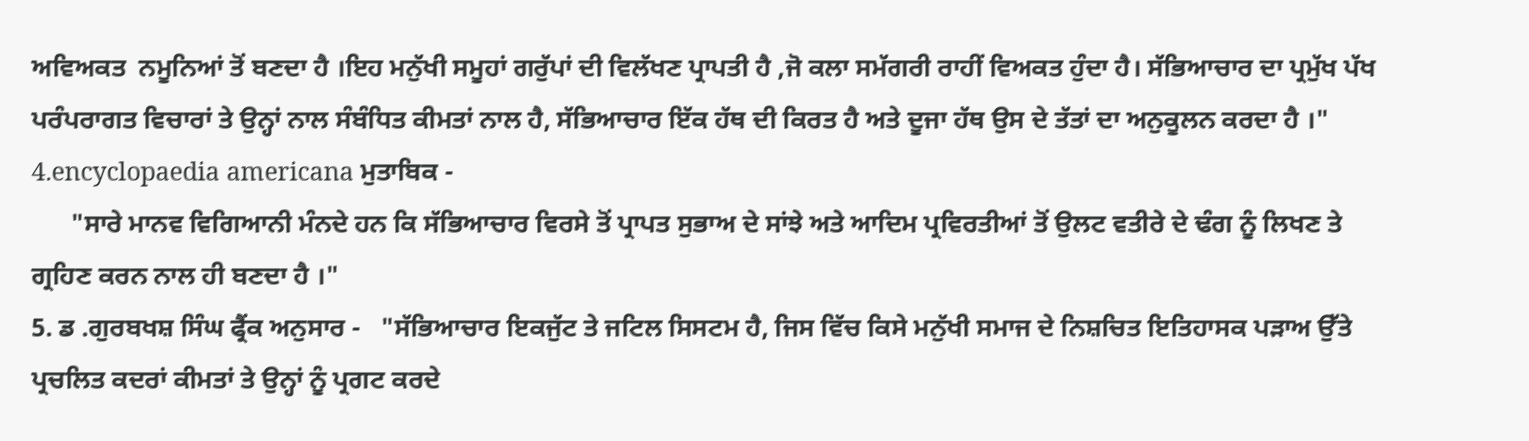ਅਵਿਅਕਤ  ਨਮੂਨਿਆਂ ਤੋਂ ਬਣਦਾ ਹੈ ।ਇਹ ਮਨੁੱਖੀ ਸਮੂਹਾਂ ਗਰੁੱਪਾਂ ਦੀ ਵਿਲੱਖਣ ਪ੍ਰਾਪਤੀ ਹੈ ,ਜੋ ਕਲਾ ਸਮੱਗਰੀ ਰਾਹੀਂ ਵਿਅਕਤ ਹੁੰਦਾ ਹੈ। ਸੱਭਿਆਚਾਰ ਦਾ ਪ੍ਰਮੁੱਖ ਪੱਖ ਪਰੰਪਰਾਗਤ ਵਿਚਾਰਾਂ ਤੇ ਉਨ੍ਹਾਂ ਨਾਲ ਸੰਬੰਧਿਤ ਕੀਮਤਾਂ ਨਾਲ ਹੈ, ਸੱਭਿਆਚਾਰ ਇੱਕ ਹੱਥ ਦੀ ਕਿਰਤ ਹੈ ਅਤੇ ਦੂਜਾ ਹੱਥ ਉਸ ਦੇ ਤੱਤਾਂ ਦਾ ਅਨੁਕੂਲਨ ਕਰਦਾ ਹੈ ।"
4.encyclopaedia americana ਮੁਤਾਬਿਕ -
      "ਸਾਰੇ ਮਾਨਵ ਵਿਗਿਆਨੀ ਮੰਨਦੇ ਹਨ ਕਿ ਸੱਭਿਆਚਾਰ ਵਿਰਸੇ ਤੋਂ ਪ੍ਰਾਪਤ ਸੁਭਾਅ ਦੇ ਸਾਂਝੇ ਅਤੇ ਆਦਿਮ ਪ੍ਰਵਿਰਤੀਆਂ ਤੋਂ ਉਲਟ ਵਤੀਰੇ ਦੇ ਢੰਗ ਨੂੰ ਲਿਖਣ ਤੇ ਗ੍ਰਹਿਣ ਕਰਨ ਨਾਲ ਹੀ ਬਣਦਾ ਹੈ ।"
5. ਡ .ਗੁਰਬਖਸ਼ ਸਿੰਘ ਫ੍ਰੈਂਕ ਅਨੁਸਾਰ -   "ਸੱਭਿਆਚਾਰ ਇਕਜੁੱਟ ਤੇ ਜਟਿਲ ਸਿਸਟਮ ਹੈ, ਜਿਸ ਵਿੱਚ ਕਿਸੇ ਮਨੁੱਖੀ ਸਮਾਜ ਦੇ ਨਿਸ਼ਚਿਤ ਇਤਿਹਾਸਕ ਪੜਾਅ ਉੱਤੇ ਪ੍ਰਚਲਿਤ ਕਦਰਾਂ ਕੀਮਤਾਂ ਤੇ ਉਨ੍ਹਾਂ ਨੂੰ ਪ੍ਰਗਟ ਕਰਦੇ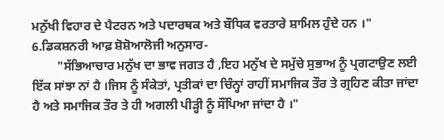ਮਨੁੱਖੀ ਵਿਹਾਰ ਦੇ ਪੈਟਰਨ ਅਤੇ ਪਦਾਰਥਕ ਅਤੇ ਬੌਧਿਕ ਵਰਤਾਰੇ ਸ਼ਾਮਿਲ ਹੁੰਦੇ ਹਨ ।"
6.ਡਿਕਸ਼ਨਰੀ ਆਫ਼ ਸ਼ੋਸ਼ੋਆਲੋਜੀ ਅਨੁਸਾਰ-
        "ਸੱਭਿਆਚਾਰ ਮਨੁੱਖ ਦਾ ਭਾਵ ਜਗਤ ਹੈ ,ਇਹ ਮਨੁੱਖ ਦੇ ਸਮੁੱਚੇ ਸੁਭਾਅ ਨੂੰ ਪ੍ਰਗਟਾਉਣ ਲਈ ਇੱਕ ਸਾਂਝਾ ਨਾਂ ਹੈ ।ਜਿਸ ਨੂੰ ਸੰਕੇਤਾਂ, ਪ੍ਰਤੀਕਾਂ ਦਾ ਚਿੰਨ੍ਹਾਂ ਰਾਹੀਂ ਸਮਾਜਿਕ ਤੌਰ ਤੇ ਗ੍ਰਹਿਣ ਕੀਤਾ ਜਾਂਦਾ ਹੈ ਅਤੇ ਸਮਾਜਿਕ ਤੌਰ ਤੇ ਹੀ ਅਗਲੀ ਪੀੜ੍ਹੀ ਨੂੰ ਸੌਂਪਿਆ ਜਾਂਦਾ ਹੈ ।"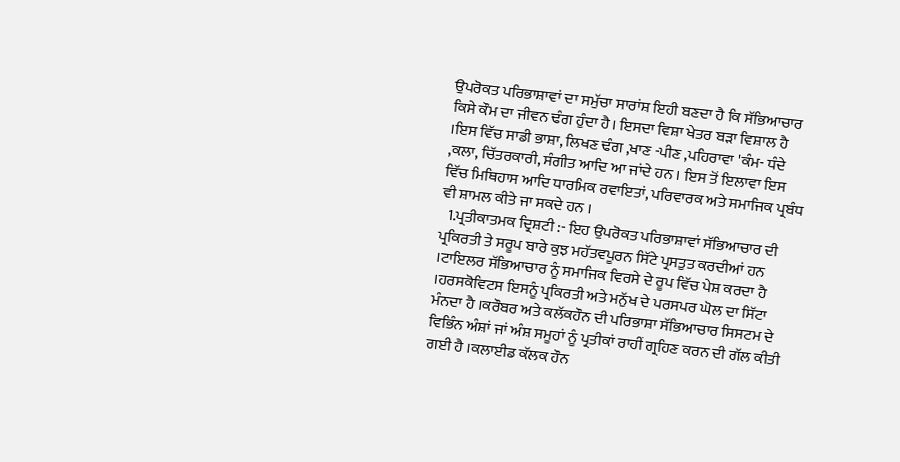ਉਪਰੋਕਤ ਪਰਿਭਾਸ਼ਾਵਾਂ ਦਾ ਸਮੁੱਚਾ ਸਾਰਾਂਸ਼ ਇਹੀ ਬਣਦਾ ਹੈ ਕਿ ਸੱਭਿਆਚਾਰ ਕਿਸੇ ਕੌਮ ਦਾ ਜੀਵਨ ਢੰਗ ਹੁੰਦਾ ਹੈ। ਇਸਦਾ ਵਿਸ਼ਾ ਖੇਤਰ ਬੜਾ ਵਿਸ਼ਾਲ ਹੈ ।ਇਸ ਵਿੱਚ ਸਾਡੀ ਭਾਸ਼ਾ, ਲਿਖਣ ਢੰਗ ,ਖਾਣ -ਪੀਣ ,ਪਹਿਰਾਵਾ 'ਕੰਮ- ਧੰਦੇ ,ਕਲਾ, ਚਿੱਤਰਕਾਰੀ, ਸੰਗੀਤ ਆਦਿ ਆ ਜਾਂਦੇ ਹਨ । ਇਸ ਤੋਂ ਇਲਾਵਾ ਇਸ ਵਿੱਚ ਮਿਥਿਹਾਸ ਆਦਿ ਧਾਰਮਿਕ ਰਵਾਇਤਾਂ, ਪਰਿਵਾਰਕ ਅਤੇ ਸਮਾਜਿਕ ਪ੍ਰਬੰਧ ਵੀ ਸ਼ਾਮਲ ਕੀਤੇ ਜਾ ਸਕਦੇ ਹਨ ।
  1.ਪ੍ਰਤੀਕਾਤਮਕ ਦ੍ਰਿਸ਼ਟੀ :- ਇਹ ਉਪਰੋਕਤ ਪਰਿਭਾਸ਼ਾਵਾਂ ਸੱਭਿਆਚਾਰ ਦੀ ਪ੍ਰਕਿਰਤੀ ਤੇ ਸਰੂਪ ਬਾਰੇ ਕੁਝ ਮਹੱਤਵਪੂਰਨ ਸਿੱਟੇ ਪ੍ਰਸਤੁਤ ਕਰਦੀਆਂ ਹਨ ।ਟਾਇਲਰ ਸੱਭਿਆਚਾਰ ਨੂੰ ਸਮਾਜਿਕ ਵਿਰਸੇ ਦੇ ਰੂਪ ਵਿੱਚ ਪੇਸ਼ ਕਰਦਾ ਹੈ ।ਹਰਸਕੋਵਿਟਸ ਇਸਨੂੰ ਪ੍ਰਕਿਰਤੀ ਅਤੇ ਮਨੁੱਖ ਦੇ ਪਰਸਪਰ ਘੋਲ ਦਾ ਸਿੱਟਾ ਮੰਨਦਾ ਹੈ ।ਕਰੌਬਰ ਅਤੇ ਕਲੱਕਹੌਨ ਦੀ ਪਰਿਭਾਸ਼ਾ ਸੱਭਿਆਚਾਰ ਸਿਸਟਮ ਦੇ ਵਿਭਿੰਨ ਅੰਸ਼ਾਂ ਜਾਂ ਅੰਸ਼ ਸਮੂਹਾਂ ਨੂੰ ਪ੍ਰਤੀਕਾਂ ਰਾਹੀਂ ਗ੍ਰਹਿਣ ਕਰਨ ਦੀ ਗੱਲ ਕੀਤੀ ਗਈ ਹੈ ।ਕਲਾਈਡ ਕੱਲਕ ਹੌਨ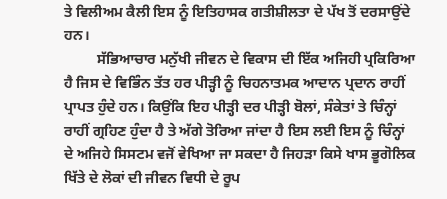ਤੇ ਵਿਲੀਅਮ ਕੈਲੀ ਇਸ ਨੂੰ ਇਤਿਹਾਸਕ ਗਤੀਸ਼ੀਲਤਾ ਦੇ ਪੱਖ ਤੋਂ ਦਰਸਾਉਂਦੇ ਹਨ।
         ਸੱਭਿਆਚਾਰ ਮਨੁੱਖੀ ਜੀਵਨ ਦੇ ਵਿਕਾਸ ਦੀ ਇੱਕ ਅਜਿਹੀ ਪ੍ਰਕਿਰਿਆ ਹੈ ਜਿਸ ਦੇ ਵਿਭਿੰਨ ਤੱਤ ਹਰ ਪੀੜ੍ਹੀ ਨੂੰ ਚਿਹਨਾਤਮਕ ਆਦਾਨ ਪ੍ਰਦਾਨ ਰਾਹੀਂ ਪ੍ਰਾਪਤ ਹੁੰਦੇ ਹਨ। ਕਿਉਂਕਿ ਇਹ ਪੀੜ੍ਹੀ ਦਰ ਪੀੜ੍ਹੀ ਬੋਲਾਂ, ਸੰਕੇਤਾਂ ਤੇ ਚਿੰਨ੍ਹਾਂ ਰਾਹੀਂ ਗ੍ਰਹਿਣ ਹੁੰਦਾ ਹੈ ਤੇ ਅੱਗੇ ਤੋਰਿਆ ਜਾਂਦਾ ਹੈ ਇਸ ਲਈ ਇਸ ਨੂੰ ਚਿੰਨ੍ਹਾਂ ਦੇ ਅਜਿਹੇ ਸਿਸਟਮ ਵਜੋਂ ਵੇਖਿਆ ਜਾ ਸਕਦਾ ਹੈ ਜਿਹੜਾ ਕਿਸੇ ਖਾਸ ਭੂਗੋਲਿਕ ਖਿੱਤੇ ਦੇ ਲੋਕਾਂ ਦੀ ਜੀਵਨ ਵਿਧੀ ਦੇ ਰੂਪ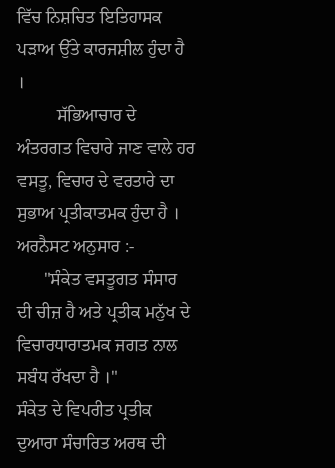ਵਿੱਚ ਨਿਸ਼ਚਿਤ ਇਤਿਹਾਸਕ ਪੜਾਅ ਉੱਤੇ ਕਾਰਜਸ਼ੀਲ ਹੁੰਦਾ ਹੈ ।
         ਸੱਭਿਆਚਾਰ ਦੇ ਅੰਤਰਗਤ ਵਿਚਾਰੇ ਜਾਣ ਵਾਲੇ ਹਰ ਵਸਤੂ, ਵਿਚਾਰ ਦੇ ਵਰਤਾਰੇ ਦਾ ਸੁਭਾਅ ਪ੍ਰਤੀਕਾਤਮਕ ਹੁੰਦਾ ਹੈ ।
ਅਰਨੈਸਟ ਅਨੁਸਾਰ :-
      "ਸੰਕੇਤ ਵਸਤੂਗਤ ਸੰਸਾਰ ਦੀ ਚੀਜ਼ ਹੈ ਅਤੇ ਪ੍ਰਤੀਕ ਮਨੁੱਖ ਦੇ ਵਿਚਾਰਧਾਰਾਤਮਕ ਜਗਤ ਨਾਲ ਸਬੰਧ ਰੱਖਦਾ ਹੈ ।"
ਸੰਕੇਤ ਦੇ ਵਿਪਰੀਤ ਪ੍ਰਤੀਕ ਦੁਆਰਾ ਸੰਚਾਰਿਤ ਅਰਥ ਦੀ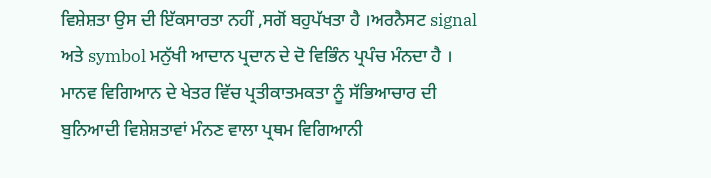ਵਿਸ਼ੇਸ਼ਤਾ ਉਸ ਦੀ ਇੱਕਸਾਰਤਾ ਨਹੀਂ ,ਸਗੋਂ ਬਹੁਪੱਖਤਾ ਹੈ ।ਅਰਨੈਸਟ signal ਅਤੇ symbol ਮਨੁੱਖੀ ਆਦਾਨ ਪ੍ਰਦਾਨ ਦੇ ਦੋ ਵਿਭਿੰਨ ਪ੍ਰਪੰਚ ਮੰਨਦ‍ਾ ਹੈ । ਮਾਨਵ ਵਿਗਿਆਨ ਦੇ ਖੇਤਰ ਵਿੱਚ ਪ੍ਰਤੀਕਾਤਮਕਤਾ ਨੂੰ ਸੱਭਿਆਚਾਰ ਦੀ ਬੁਨਿਆਦੀ ਵਿਸ਼ੇਸ਼ਤਾਵਾਂ ਮੰਨਣ ਵਾਲਾ ਪ੍ਰਥਮ ਵਿਗਿਆਨੀ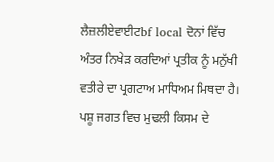ਲੈਜ਼ਲੀਏਵਾਈਟbf local ਦੋਨਾਂ ਵਿੱਚ ਅੰਤਰ ਨਿਖੇੜ ਕਰਦਿਆਂ ਪ੍ਰਤੀਕ ਨੂੰ ਮਨੁੱਖੀ ਵਤੀਰੇ ਦਾ ਪ੍ਰਗਟਾਅ ਮਾਧਿਅਮ ਮਿਥਦਾ ਹੈ। ਪਸ਼ੂ ਜਗਤ ਵਿਚ ਮੁਢਲੀ ਕਿਸਮ ਦੇ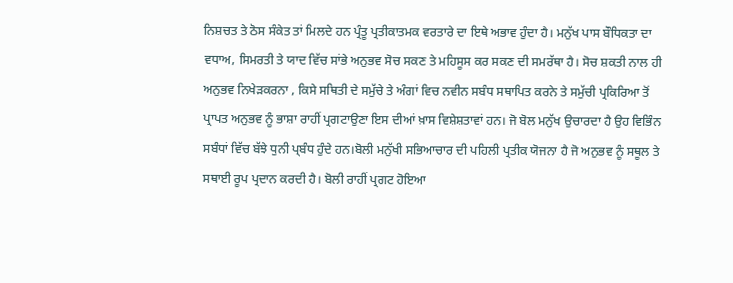ਨਿਸ਼ਚਤ ਤੇ ਠੋਸ ਸੰਕੇਤ ਤਾਂ ਮਿਲਦੇ ਹਨ ਪ੍ਰੰਤੂ ਪ੍ਰਤੀਕਾਤਮਕ ਵਰਤਾਰੇ ਦਾ ਇਥੇ ਅਭਾਵ ਹੁੰਦਾ ਹੈ। ਮਨੁੱਖ ਪਾਸ ਬੌਧਿਕਤਾ ਦਾ ਵਧਾਅ, ਸਿਮਰਤੀ ਤੇ ਯਾਦ ਵਿੱਚ ਸਾਂਭੇ ਅਨੁਭਵ ਸੋਚ ਸਕਣ ਤੇ ਮਹਿਸੂਸ ਕਰ ਸਕਣ ਦੀ ਸਮਰੱਥਾ ਹੈ। ਸੋਚ ਸ਼ਕਤੀ ਨਾਲ ਹੀ ਅਨੁਭਵ ਨਿਖੇੜਕਰਨਾ , ਕਿਸੇ ਸਥਿਤੀ ਦੇ ਸਮੁੱਚੇ ਤੇ ਅੰਗਾਂ ਵਿਚ ਨਵੀਨ ਸਬੰਧ ਸਥਾਪਿਤ ਕਰਨੇ ਤੇ ਸਮੁੱਚੀ ਪ੍ਰਕਿਰਿਆ ਤੋਂ ਪ੍ਰਾਪਤ ਅਨੁਭਵ ਨੂੰ ਭਾਸ਼ਾ ਰਾਹੀਂ ਪ੍ਰਗਟਾਉਣਾ ਇਸ ਦੀਆਂ ਖ਼ਾਸ ਵਿਸ਼ੇਸ਼ਤਾਵਾਂ ਹਨ। ਜੋ ਬੋਲ ਮਨੁੱਖ ਉਚਾਰਦਾ ਹੈ ਉਹ ਵਿਭਿੰਨ ਸਬੰਧਾਂ ਵਿੱਚ ਬੱਝੇ ਧੁਨੀ ਪ੍ਬੰਧ ਹੁੰਦੇ ਹਨ।ਬੋਲੀ ਮਨੁੱਖੀ ਸਭਿਆਚਾਰ ਦੀ ਪਹਿਲੀ ਪ੍ਰਤੀਕ ਯੋਜਨਾ ਹੈ ਜੋ ਅਨੁਭਵ ਨੂੰ ਸਥੂਲ ਤੇ ਸਥਾਈ ਰੂਪ ਪ੍ਰਦਾਨ ਕਰਦੀ ਹੈ। ਬੋਲੀ ਰਾਹੀਂ ਪ੍ਰਗਟ ਹੋਇਆ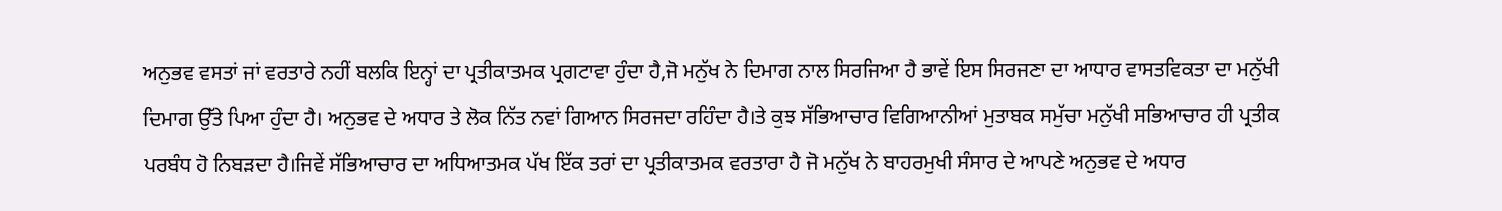ਅਨੁਭਵ ਵਸਤਾਂ ਜਾਂ ਵਰਤਾਰੇ ਨਹੀਂ ਬਲਕਿ ਇਨ੍ਹਾਂ ਦਾ ਪ੍ਰਤੀਕਾਤਮਕ ਪ੍ਰਗਟਾਵਾ ਹੁੰਦਾ ਹੈ,ਜੋ ਮਨੁੱਖ ਨੇ ਦਿਮਾਗ ਨਾਲ ਸਿਰਜਿਆ ਹੈ ਭਾਵੇਂ ਇਸ ਸਿਰਜਣਾ ਦਾ ਆਧਾਰ ਵਾਸਤਵਿਕਤਾ ਦਾ ਮਨੁੱਖੀ ਦਿਮਾਗ ਉੱਤੇ ਪਿਆ ਹੁੰਦਾ ਹੈ। ਅਨੁਭਵ ਦੇ ਅਧਾਰ ਤੇ ਲੋਕ ਨਿੱਤ ਨਵਾਂ ਗਿਆਨ ਸਿਰਜਦਾ ਰਹਿੰਦਾ ਹੈ।ਤੇ ਕੁਝ ਸੱਭਿਆਚਾਰ ਵਿਗਿਆਨੀਆਂ ਮੁਤਾਬਕ ਸਮੁੱਚਾ ਮਨੁੱਖੀ ਸਭਿਆਚਾਰ ਹੀ ਪ੍ਰਤੀਕ ਪਰਬੰਧ ਹੋ ਨਿਬੜਦਾ ਹੈ।ਜਿਵੇਂ ਸੱਭਿਆਚਾਰ ਦਾ ਅਧਿਆਤਮਕ ਪੱਖ ਇੱਕ ਤਰਾਂ ਦਾ ਪ੍ਰਤੀਕਾਤਮਕ ਵਰਤਾਰਾ ਹੈ ਜੋ ਮਨੁੱਖ ਨੇ ਬਾਹਰਮੁਖੀ ਸੰਸਾਰ ਦੇ ਆਪਣੇ ਅਨੁਭਵ ਦੇ ਅਧਾਰ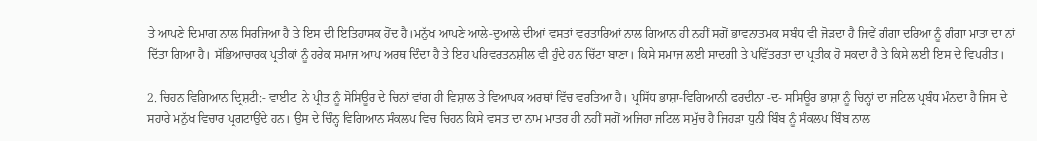ਤੇ ਆਪਣੇ ਦਿਮਾਗ ਨਾਲ ਸਿਰਜਿਆ ਹੈ ਤੇ ਇਸ ਦੀ ਇਤਿਹਾਸਕ ਹੋਂਦ ਹੈ।ਮਨੁੱਖ ਆਪਣੇ ਆਲੇ-ਦੁਆਲੇ ਦੀਆਂ ਵਸਤਾਂ ਵਰਤਾਰਿਆਂ ਨਾਲ ਗਿਆਨ ਹੀ ਨਹੀਂ ਸਗੋਂ ਭਾਵਨਾਤਮਕ ਸਬੰਧ ਵੀ ਜੋੜਦਾ ਹੈ ਜਿਵੇਂ ਗੰਗਾ ਦਰਿਆ ਨੂੰ ਗੰਗਾ ਮਾਤਾ ਦਾ ਨਾਂ ਦਿੱਤਾ ਗਿਆ ਹੈ। ਸੱਭਿਆਚਾਰਕ ਪ੍ਰਤੀਕਾਂ ਨੂੰ ਹਰੇਕ ਸਮਾਜ ਆਪ ਅਰਥ ਦਿੰਦਾ ਹੈ ਤੇ ਇਹ ਪਰਿਵਰਤਨਸ਼ੀਲ ਵੀ ਹੁੰਦੇ ਹਨ ਚਿੱਟਾ ਬਾਣਾ। ਕਿਸੇ ਸਮਾਜ ਲਈ ਸਾਦਗੀ ਤੇ ਪਵਿੱਤਰਤਾ ਦਾ ਪ੍ਰਤੀਕ ਹੋ ਸਕਦਾ ਹੈ ਤੇ ਕਿਸੇ ਲਈ ਇਸ ਦੇ ਵਿਪਰੀਤ।

2. ਚਿਹਨ ਵਿਗਿਆਨ ਦ੍ਰਿਸ਼ਟੀ:- ਵਾਈਟ  ਨੇ ਪ੍ਰੀਤ ਨੂੰ ਸੋਸਿਊਰ ਦੇ ਚਿਨਾਂ ਵਾਂਗ ਹੀ ਵਿਸ਼ਾਲ ਤੇ ਵਿਆਪਕ ਅਰਥਾਂ ਵਿੱਚ ਵਰਤਿਆ ਹੈ। ਪ੍ਰਸਿੱਧ ਭਾਸ਼ਾ-ਵਿਗਿਆਨੀ ਫਰਦੀਨਾ -ਦ- ਸਸਿਊਰ ਭਾਸ਼ਾ ਨੂੰ ਚਿਨ੍ਹਾਂ ਦਾ ਜਟਿਲ ਪ੍ਰਬੰਧ ਮੰਨਦਾ ਹੈ ਜਿਸ ਦੇ ਸਹਾਰੇ ਮਨੁੱਖ ਵਿਚਾਰ ਪ੍ਰਗਟਾਉਂਦੇ ਹਨ। ਉਸ ਦੇ ਚਿੰਨ੍ਹ ਵਿਗਿਆਨ ਸੰਕਲਪ ਵਿਚ ਚਿਹਨ ਕਿਸੇ ਵਸਤ ਦਾ ਨਾਮ ਮਾਤਰ ਹੀ ਨਹੀਂ ਸਗੋਂ ਅਜਿਹਾ ਜਟਿਲ ਸਮੁੱਚ ਹੈ ਜਿਹੜਾ ਧੁਨੀ ਬਿੰਬ ਨੂੰ ਸੰਕਲਪ ਬਿੰਬ ਨਾਲ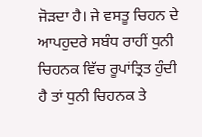ਜੋੜਦਾ ਹੈ। ਜੇ ਵਸਤੂ ਚਿਹਨ ਦੇ ਆਪਹੁਦਰੇ ਸਬੰਧ ਰਾਹੀਂ ਧੁਨੀ ਚਿਹਨਕ ਵਿੱਚ ਰੂਪਾਂਤ੍ਰਿਤ ਹੁੰਦੀ ਹੈ ਤਾਂ ਧੁਨੀ ਚਿਹਨਕ ਤੇ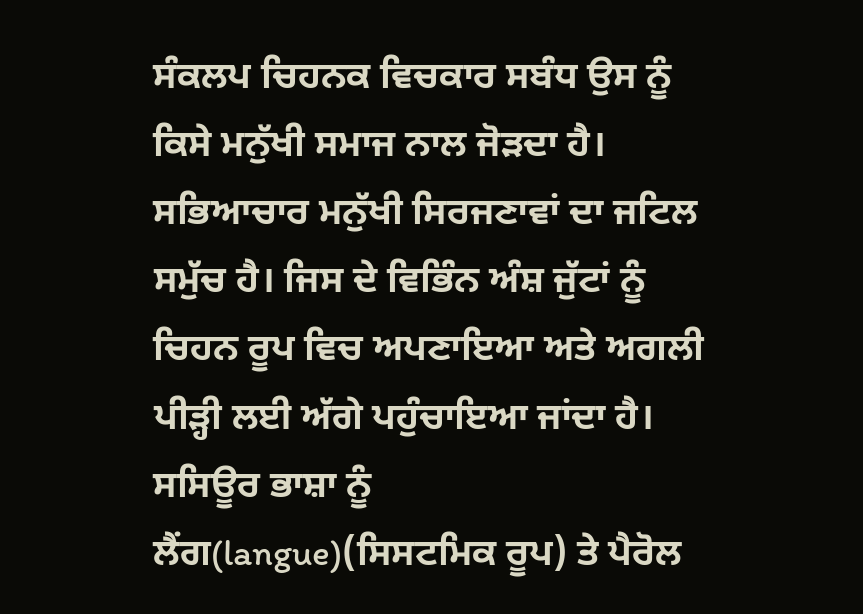ਸੰਕਲਪ ਚਿਹਨਕ ਵਿਚਕਾਰ ਸਬੰਧ ਉਸ ਨੂੰ ਕਿਸੇ ਮਨੁੱਖੀ ਸਮਾਜ ਨਾਲ ਜੋੜਦਾ ਹੈ। ਸਭਿਆਚਾਰ ਮਨੁੱਖੀ ਸਿਰਜਣਾਵਾਂ ਦਾ ਜਟਿਲ ਸਮੁੱਚ ਹੈ। ਜਿਸ ਦੇ ਵਿਭਿੰਨ ਅੰਸ਼ ਜੁੱਟਾਂ ਨੂੰ ਚਿਹਨ ਰੂਪ ਵਿਚ ਅਪਣਾਇਆ ਅਤੇ ਅਗਲੀ ਪੀੜ੍ਹੀ ਲਈ ਅੱਗੇ ਪਹੁੰਚਾਇਆ ਜਾਂਦਾ ਹੈ। ਸਸਿਊਰ ਭਾਸ਼ਾ ਨੂੰ ਲੈਂਗ(langue)(ਸਿਸਟਮਿਕ ਰੂਪ) ਤੇ ਪੈਰੋਲ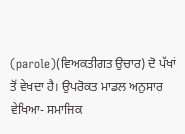(parole)(ਵਿਅਕਤੀਗਤ ਉਚਾਰ) ਦੋ ਪੱਖਾਂ ਤੋਂ ਵੇਖਦਾ ਹੈ। ਉਪਰੋਕਤ ਮਾਡਲ ਅਨੁਸਾਰ ਵੇਖਿਆ- ਸਮਾਜਿਕ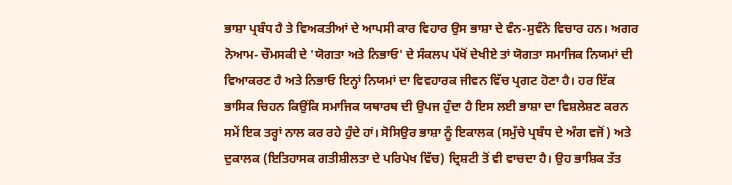ਭਾਸ਼ਾ ਪ੍ਰਬੰਧ ਹੈ ਤੇ ਵਿਅਕਤੀਆਂ ਦੇ ਆਪਸੀ ਕਾਰ ਵਿਹਾਰ ਉਸ ਭਾਸ਼ਾ ਦੇ ਵੰਨ-ਸੁਵੰਨੇ ਵਿਚਾਰ ਹਨ। ਅਗਰ ਨੋਆਮ- ਚੌਮਸਕੀ ਦੇ 'ਯੋਗਤਾ ਅਤੇ ਨਿਭਾਓ' ਦੇ ਸੰਕਲਪ ਪੱਖੋਂ ਦੇਖੀਏ ਤਾਂ ਯੋਗਤਾ ਸਮਾਜਿਕ ਨਿਯਮਾਂ ਦੀ ਵਿਆਕਰਣ ਹੈ ਅਤੇ ਨਿਭਾਓ ਇਨ੍ਹਾਂ ਨਿਯਮਾਂ ਦਾ ਵਿਵਹਾਰਕ ਜੀਵਨ ਵਿੱਚ ਪ੍ਰਗਟ ਹੋਣਾ ਹੈ। ਹਰ ਇੱਕ ਭਾਸਿਕ ਚਿਹਨ ਕਿਉਂਕਿ ਸਮਾਜਿਕ ਯਥਾਰਥ ਦੀ ਉਪਜ ਹੁੰਦਾ ਹੈ ਇਸ ਲਈ ਭਾਸ਼ਾ ਦਾ ਵਿਸ਼ਲੇਸ਼ਣ ਕਰਨ ਸਮੇਂ ਇਕ ਤਰ੍ਹਾਂ ਨਾਲ ਕਰ ਰਹੇ ਹੁੰਦੇ ਹਾਂ। ਸੋਸਿਉਰ ਭਾਸ਼ਾ ਨੂੰ ਇਕਾਲਕ (ਸਮੁੱਚੇ ਪ੍ਰਬੰਧ ਦੇ ਅੰਗ ਵਜੋਂ) ਅਤੇ ਦੁਕਾਲਕ (ਇਤਿਹਾਸਕ ਗਤੀਸ਼ੀਲਤਾ ਦੇ ਪਰਿਪੇਖ ਵਿੱਚ) ਦ੍ਰਿਸ਼ਟੀ ਤੋਂ ਵੀ ਵਾਚਦਾ ਹੈ। ਉਹ ਭਾਸ਼ਿਕ ਤੱਤ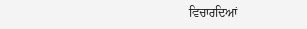ਵਿਚਾਰਦਿਆਂ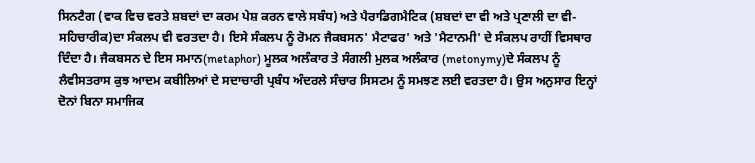ਸਿਨਟੈਗ (ਵਾਕ ਵਿਚ ਵਰਤੇ ਸ਼ਬਦਾਂ ਦਾ ਕਰਮ ਪੇਸ਼ ਕਰਨ ਵਾਲੇ ਸਬੰਧ) ਅਤੇ ਪੈਰਾਡਿਗਮੈਟਿਕ (ਸ਼ਬਦਾਂ ਦਾ ਵੀ ਅਤੇ ਪ੍ਰਣਾਲੀ ਦਾ ਵੀ-ਸਹਿਚਾਰੀਕ)ਦਾ ਸੰਕਲਪ ਵੀ ਵਰਤਦਾ ਹੈ। ਇਸੇ ਸੰਕਲਪ ਨੂੰ ਰੋਮਨ ਜੈਕਬਸਨ' ਮੈਟਾਫਰ' ਅਤੇ 'ਮੈਟਾਨਮੀ' ਦੇ ਸੰਕਲਪ ਰਾਹੀਂ ਵਿਸਥਾਰ ਦਿੰਦਾ ਹੈ। ਜੈਕਬਸਨ ਦੇ ਇਸ ਸਮਾਨ(metaphor) ਮੂਲਕ ਅਲੰਕਾਰ ਤੇ ਸੰਗਲੀ ਮੁਲਕ ਅਲੰਕਾਰ (metonymy)ਦੇ ਸੰਕਲਪ ਨੂੰ ਲੈਵੀਸਤਰਾਸ ਕੁਝ ਆਦਮ ਕਬੀਲਿਆਂ ਦੇ ਸਦਾਚਾਰੀ ਪ੍ਰਬੰਧ ਅੰਦਰਲੇ ਸੰਚਾਰ ਸਿਸਟਮ ਨੂੰ ਸਮਝਣ ਲਈ ਵਰਤਦਾ ਹੈ। ਉਸ ਅਨੁਸਾਰ ਇਨ੍ਹਾਂ ਦੋਨਾਂ ਬਿਨਾ ਸਮਾਜਿਕ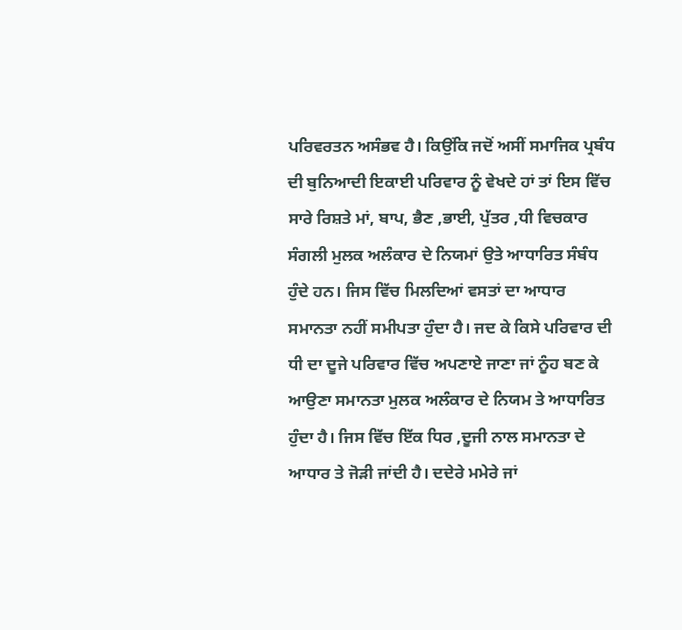ਪਰਿਵਰਤਨ ਅਸੰਭਵ ਹੈ। ਕਿਉਂਕਿ ਜਦੋਂ ਅਸੀਂ ਸਮਾਜਿਕ ਪ੍ਰਬੰਧ ਦੀ ਬੁਨਿਆਦੀ ਇਕਾਈ ਪਰਿਵਾਰ ਨੂੰ ਵੇਖਦੇ ਹਾਂ ਤਾਂ ਇਸ ਵਿੱਚ ਸਾਰੇ ਰਿਸ਼ਤੇ ਮਾਂ, ਬਾਪ, ਭੈਣ ,ਭਾਈ, ਪੁੱਤਰ ,ਧੀ ਵਿਚਕਾਰ ਸੰਗਲੀ ਮੁਲਕ ਅਲੰਕਾਰ ਦੇ ਨਿਯਮਾਂ ਉਤੇ ਆਧਾਰਿਤ ਸੰਬੰਧ ਹੁੰਦੇ ਹਨ। ਜਿਸ ਵਿੱਚ ਮਿਲਦਿਆਂ ਵਸਤਾਂ ਦਾ ਆਧਾਰ ਸਮਾਨਤਾ ਨਹੀਂ ਸਮੀਪਤਾ ਹੁੰਦਾ ਹੈ। ਜਦ ਕੇ ਕਿਸੇ ਪਰਿਵਾਰ ਦੀ ਧੀ ਦਾ ਦੂਜੇ ਪਰਿਵਾਰ ਵਿੱਚ ਅਪਣਾਏ ਜਾਣਾ ਜਾਂ ਨੂੰਹ ਬਣ ਕੇ ਆਉਣਾ ਸਮਾਨਤਾ ਮੁਲਕ ਅਲੰਕਾਰ ਦੇ ਨਿਯਮ ਤੇ ਆਧਾਰਿਤ ਹੁੰਦਾ ਹੈ। ਜਿਸ ਵਿੱਚ ਇੱਕ ਧਿਰ ,ਦੂਜੀ ਨਾਲ ਸਮਾਨਤਾ ਦੇ ਆਧਾਰ ਤੇ ਜੋੜੀ ਜਾਂਦੀ ਹੈ। ਦਦੇਰੇ ਮਮੇਰੇ ਜਾਂ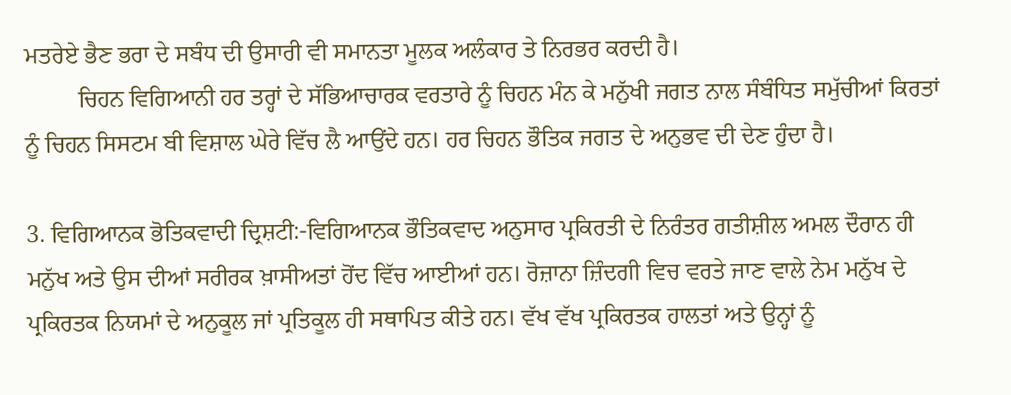ਮਤਰੇਏ ਭੈਣ ਭਰਾ ਦੇ ਸਬੰਧ ਦੀ ਉਸਾਰੀ ਵੀ ਸਮਾਨਤਾ ਮੂਲਕ ਅਲੰਕਾਰ ਤੇ ਨਿਰਭਰ ਕਰਦੀ ਹੈ।
         ਚਿਹਨ ਵਿਗਿਆਨੀ ਹਰ ਤਰ੍ਹਾਂ ਦੇ ਸੱਭਿਆਚਾਰਕ ਵਰਤਾਰੇ ਨੂੰ ਚਿਹਨ ਮੰਨ ਕੇ ਮਨੁੱਖੀ ਜਗਤ ਨਾਲ ਸੰਬੰਧਿਤ ਸਮੁੱਚੀਆਂ ਕਿਰਤਾਂ ਨੂੰ ਚਿਹਨ ਸਿਸਟਮ ਬੀ ਵਿਸ਼ਾਲ ਘੇਰੇ ਵਿੱਚ ਲੈ ਆਉਂਦੇ ਹਨ। ਹਰ ਚਿਹਨ ਭੌਤਿਕ ਜਗਤ ਦੇ ਅਨੁਭਵ ਦੀ ਦੇਣ ਹੁੰਦਾ ਹੈ।

3. ਵਿਗਿਆਨਕ ਭੋਤਿਕਵਾਦੀ ਦ੍ਰਿਸ਼ਟੀ:-ਵਿਗਿਆਨਕ ਭੌਤਿਕਵਾਦ ਅਨੁਸਾਰ ਪ੍ਰਕਿਰਤੀ ਦੇ ਨਿਰੰਤਰ ਗਤੀਸ਼ੀਲ ਅਮਲ ਦੌਰਾਨ ਹੀ ਮਨੁੱਖ ਅਤੇ ਉਸ ਦੀਆਂ ਸਰੀਰਕ ਖ਼ਾਸੀਅਤਾਂ ਹੋਂਦ ਵਿੱਚ ਆਈਆਂ ਹਨ। ਰੋਜ਼ਾਨਾ ਜ਼ਿੰਦਗੀ ਵਿਚ ਵਰਤੇ ਜਾਣ ਵਾਲੇ ਨੇਮ ਮਨੁੱਖ ਦੇ ਪ੍ਰਕਿਰਤਕ ਨਿਯਮਾਂ ਦੇ ਅਨੁਕੂਲ ਜਾਂ ਪ੍ਰਤਿਕੂਲ ਹੀ ਸਥਾਪਿਤ ਕੀਤੇ ਹਨ। ਵੱਖ ਵੱਖ ਪ੍ਰਕਿਰਤਕ ਹਾਲਤਾਂ ਅਤੇ ਉਨ੍ਹਾਂ ਨੂੰ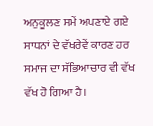ਅਨੁਕੂਲਣ ਸਮੇਂ ਅਪਣਾਏ ਗਏ ਸਾਧਨਾਂ ਦੇ ਵੱਖਰੇਵੇਂ ਕਾਰਣ ਹਰ ਸਮਾਜ ਦਾ ਸੱਭਿਆਚਾਰ ਵੀ ਵੱਖ ਵੱਖ ਹੋ ਗਿਆ ਹੈ।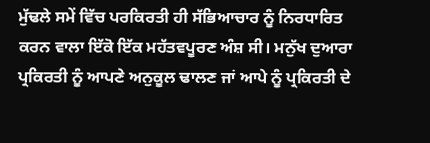ਮੁੱਢਲੇ ਸਮੇਂ ਵਿੱਚ ਪਰਕਿਰਤੀ ਹੀ ਸੱਭਿਆਚਾਰ ਨੂੰ ਨਿਰਧਾਰਿਤ ਕਰਨ ਵਾਲਾ ਇੱਕੋ ਇੱਕ ਮਹੱਤਵਪੂਰਣ ਅੰਸ਼ ਸੀ। ਮਨੁੱਖ ਦੁਆਰਾ ਪ੍ਰਕਿਰਤੀ ਨੂੰ ਆਪਣੇ ਅਨੁਕੂਲ ਢਾਲਣ ਜਾਂ ਆਪੇ ਨੂੰ ਪ੍ਰਕਿਰਤੀ ਦੇ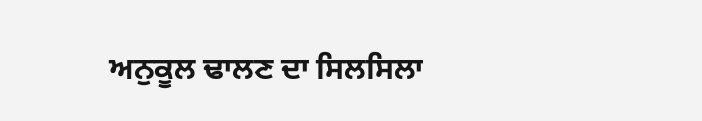ਅਨੁਕੂਲ ਢਾਲਣ ਦਾ ਸਿਲਸਿਲਾ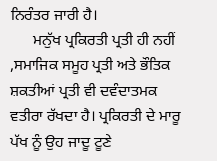ਨਿਰੰਤਰ ਜਾਰੀ ਹੈ।
      ਮਨੁੱਖ ਪ੍ਰਕਿਰਤੀ ਪ੍ਰਤੀ ਹੀ ਨਹੀਂ ,ਸਮਾਜਿਕ ਸਮੂਹ ਪ੍ਰਤੀ ਅਤੇ ਭੌਤਿਕ ਸ਼ਕਤੀਆਂ ਪ੍ਰਤੀ ਵੀ ਦਵੰਦਾਤਮਕ ਵਤੀਰਾ ਰੱਖਦਾ ਹੈ। ਪ੍ਰਕਿਰਤੀ ਦੇ ਮਾਰੂ ਪੱਖ ਨੂੰ ਉਹ ਜਾਦੂ ਟੂਣੇ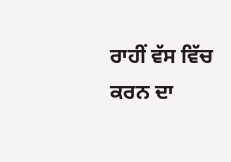ਰਾਹੀਂ ਵੱਸ ਵਿੱਚ ਕਰਨ ਦਾ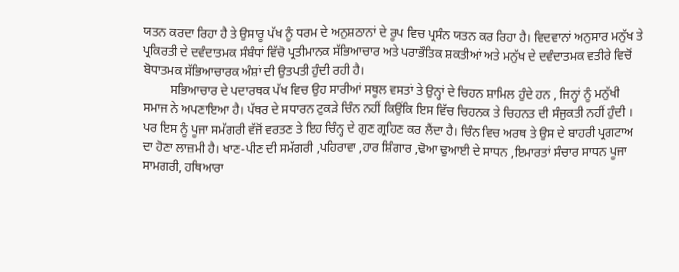ਯਤਨ ਕਰਦਾ ਰਿਹਾ ਹੈ ਤੇ ਉਸਾਰੂ ਪੱਖ ਨੂੰ ਧਰਮ ਦੇ ਅਨੁਸ਼ਠਾਨਾਂ ਦੇ ਰੂਪ ਵਿਚ ਪ੍ਰਸੰਨ ਯਤਨ ਕਰ ਰਿਹਾ ਹੈ। ਵਿਦਵਾਨਾਂ ਅਨੁਸਾਰ ਮਨੁੱਖ ਤੇ ਪ੍ਰਕਿਰਤੀ ਦੇ ਦਵੰਦਾਤਮਕ ਸੰਬੰਧਾਂ ਵਿੱਚੋ ਪ੍ਰਤੀਮਾਨਕ ਸੱਭਿਆਚਾਰ ਅਤੇ ਪਰਾਭੌਤਿਕ ਸ਼ਕਤੀਆਂ ਅਤੇ ਮਨੁੱਖ ਦੇ ਦਵੰਦਾਤਮਕ ਵਤੀਰੇ ਵਿਚੋਂ ਬੋਧਾਤਮਕ ਸੱਭਿਆਚਾਰਕ ਅੰਸ਼ਾਂ ਦੀ ਉਤਪਤੀ ਹੁੰਦੀ ਰਹੀ ਹੈ।
         ਸਭਿਆਚਾਰ ਦੇ ਪਦਾਰਥਕ ਪੱਖ ਵਿਚ ਉਹ ਸਾਰੀਆਂ ਸਥੂਲ ਵਸਤਾਂ ਤੇ ਉਨ੍ਹਾਂ ਦੇ ਚਿਹਨ ਸ਼ਾਮਿਲ ਹੁੰਦੇ ਹਨ , ਜਿਨ੍ਹਾਂ ਨੂੰ ਮਨੁੱਖੀ ਸਮਾਜ ਨੇ ਅਪਣਾਇਆ ਹੈ। ਪੱਥਰ ਦੇ ਸਧਾਰਨ ਟੁਕੜੇ ਚਿੰਨ ਨਹੀਂ ਕਿਉਂਕਿ ਇਸ ਵਿੱਚ ਚਿਹਨਕ ਤੇ ਚਿਹਨਤ ਦੀ ਸੰਜੁਕਤੀ ਨਹੀਂ ਹੁੰਦੀ । ਪਰ ਇਸ ਨੂੰ ਪੂਜਾ ਸਮੱਗਰੀ ਵੱਜੋਂ ਵਰਤਣ ਤੇ ਇਹ ਚਿੰਨ੍ਹ ਦੇ ਗੁਣ ਗ੍ਰਹਿਣ ਕਰ ਲੈਂਦਾ ਹੈ। ਚਿੰਨ ਵਿਚ ਅਰਥ ਤੇ ਉਸ ਦੇ ਬਾਹਰੀ ਪ੍ਰਗਟਾਅ ਦਾ ਹੋਣਾ ਲਾਜ਼ਮੀ ਹੈ। ਖਾਣ-ਪੀਣ ਦੀ ਸਮੱਗਰੀ ,ਪਹਿਰਾਵਾ ,ਹਾਰ ਸ਼ਿੰਗਾਰ ,ਢੋਆ ਢੁਆਈ ਦੇ ਸਾਧਨ ,ਇਮਾਰਤਾਂ ਸੰਚਾਰ ਸਾਧਨ ਪੂਜਾ ਸਾਮਗਰੀ, ਹਥਿਆਰਾ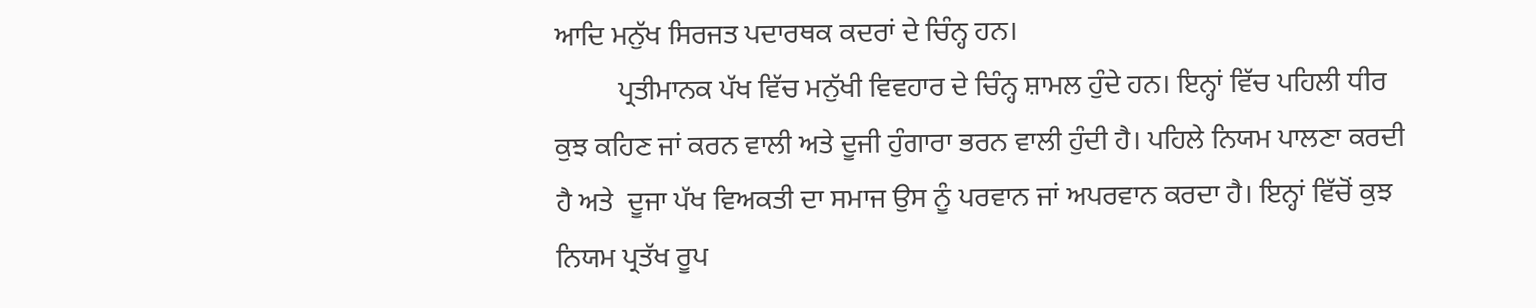ਆਦਿ ਮਨੁੱਖ ਸਿਰਜਤ ਪਦਾਰਥਕ ਕਦਰਾਂ ਦੇ ਚਿੰਨ੍ਹ ਹਨ।
         ਪ੍ਰਤੀਮਾਨਕ ਪੱਖ ਵਿੱਚ ਮਨੁੱਖੀ ਵਿਵਹਾਰ ਦੇ ਚਿੰਨ੍ਹ ਸ਼ਾਮਲ ਹੁੰਦੇ ਹਨ। ਇਨ੍ਹਾਂ ਵਿੱਚ ਪਹਿਲੀ ਧੀਰ ਕੁਝ ਕਹਿਣ ਜਾਂ ਕਰਨ ਵਾਲੀ ਅਤੇ ਦੂਜੀ ਹੁੰਗਾਰਾ ਭਰਨ ਵਾਲੀ ਹੁੰਦੀ ਹੈ। ਪਹਿਲੇ ਨਿਯਮ ਪਾਲਣਾ ਕਰਦੀ ਹੈ ਅਤੇ  ਦੂਜਾ ਪੱਖ ਵਿਅਕਤੀ ਦਾ ਸਮਾਜ ਉਸ ਨੂੰ ਪਰਵਾਨ ਜਾਂ ਅਪਰਵਾਨ ਕਰਦਾ ਹੈ। ਇਨ੍ਹਾਂ ਵਿੱਚੋਂ ਕੁਝ ਨਿਯਮ ਪ੍ਰਤੱਖ ਰੂਪ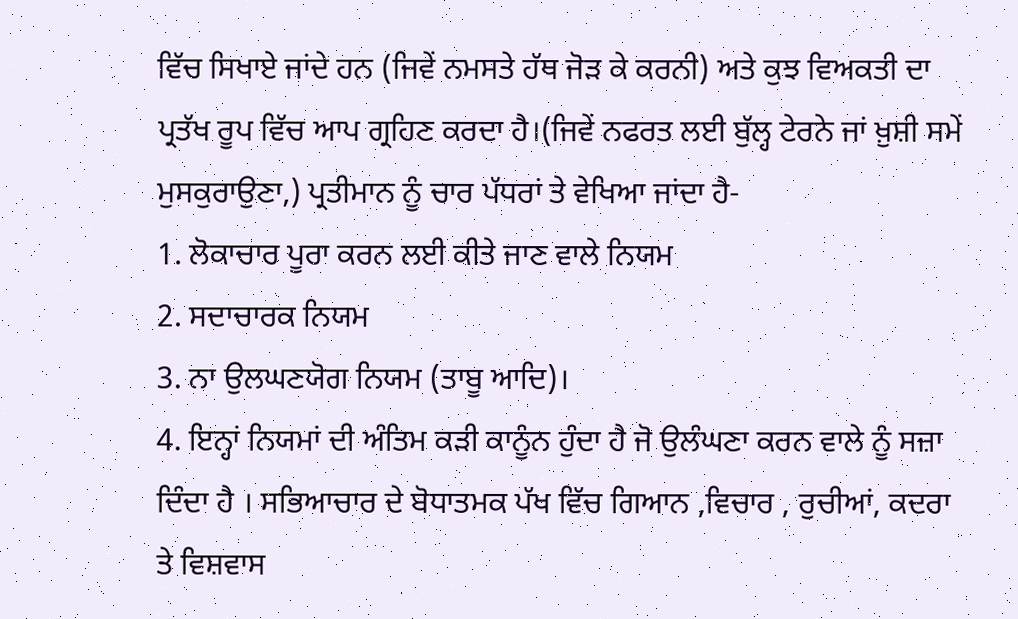ਵਿੱਚ ਸਿਖਾਏ ਜਾਂਦੇ ਹਨ (ਜਿਵੇਂ ਨਮਸਤੇ ਹੱਥ ਜੋੜ ਕੇ ਕਰਨੀ) ਅਤੇ ਕੁਝ ਵਿਅਕਤੀ ਦਾ ਪ੍ਰਤੱਖ ਰੂਪ ਵਿੱਚ ਆਪ ਗ੍ਰਹਿਣ ਕਰਦਾ ਹੈ।(ਜਿਵੇਂ ਨਫਰਤ ਲਈ ਬੁੱਲ੍ਹ ਟੇਰਨੇ ਜਾਂ ਖ਼ੁਸ਼ੀ ਸਮੇਂ ਮੁਸਕੁਰਾਉਣਾ,) ਪ੍ਰਤੀਮਾਨ ਨੂੰ ਚਾਰ ਪੱਧਰਾਂ ਤੇ ਵੇਖਿਆ ਜਾਂਦਾ ਹੈ-
1. ਲੋਕਾਚਾਰ ਪੂਰਾ ਕਰਨ ਲਈ ਕੀਤੇ ਜਾਣ ਵਾਲੇ ਨਿਯਮ
2. ਸਦਾਚਾਰਕ ਨਿਯਮ
3. ਨਾ ਉਲਘਣਯੋਗ ਨਿਯਮ (ਤਾਬੂ ਆਦਿ)।
4. ਇਨ੍ਹਾਂ ਨਿਯਮਾਂ ਦੀ ਅੰਤਿਮ ਕੜੀ ਕਾਨੂੰਨ ਹੁੰਦਾ ਹੈ ਜੋ ਉਲੰਘਣਾ ਕਰਨ ਵਾਲੇ ਨੂੰ ਸਜ਼ਾ ਦਿੰਦਾ ਹੈ । ਸਭਿਆਚਾਰ ਦੇ ਬੋਧਾਤਮਕ ਪੱਖ ਵਿੱਚ ਗਿਆਨ ,ਵਿਚਾਰ , ਰੁਚੀਆਂ, ਕਦਰਾ ਤੇ ਵਿਸ਼ਵਾਸ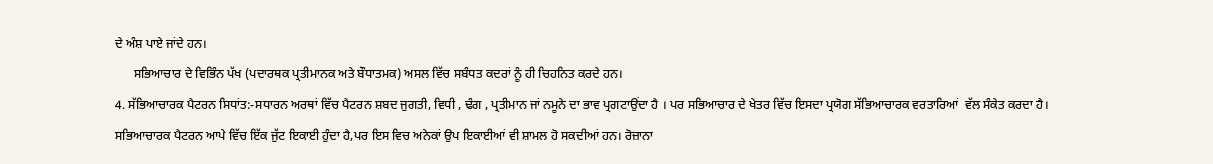ਦੇ ਅੰਸ਼ ਪਾਏ ਜਾਂਦੇ ਹਨ।
      ਸਭਿਆਚਾਰ ਦੇ ਵਿਭਿੰਨ ਪੱਖ (ਪਦਾਰਥਕ ਪ੍ਰਤੀਮਾਨਕ ਅਤੇ ਬੌਧਾਤਮਕ) ਅਸਲ ਵਿੱਚ ਸਬੰਧਤ ਕਦਰਾਂ ਨੂੰ ਹੀ ਚਿਹਨਿਤ ਕਰਦੇ ਹਨ।
4. ਸੱਭਿਆਚਾਰਕ ਪੈਟਰਨ ਸਿਧਾਂਤ:-ਸਧਾਰਨ ਅਰਥਾਂ ਵਿੱਚ ਪੈਟਰਨ ਸ਼ਬਦ ਜੁਗਤੀ, ਵਿਧੀ , ਢੰਗ , ਪ੍ਰਤੀਮਾਨ ਜਾਂ ਨਮੂਨੇ ਦਾ ਭਾਵ ਪ੍ਰਗਟਾਉਂਦਾ ਹੈ । ਪਰ ਸਭਿਆਚਾਰ ਦੇ ਖੇਤਰ ਵਿੱਚ ਇਸਦਾ ਪ੍ਰਯੋਗ ਸੱਭਿਆਚਾਰਕ ਵਰਤਾਰਿਆਂ  ਵੱਲ ਸੰਕੇਤ ਕਰਦਾ ਹੈ। ਸਭਿਆਚਾਰਕ ਪੈਟਰਨ ਆਪੇ ਵਿੱਚ ਇੱਕ ਜੁੱਟ ਇਕਾਈ ਹੁੰਦਾ ਹੈ,ਪਰ ਇਸ ਵਿਚ ਅਨੇਕਾਂ ਉਪ ਇਕਾਈਆਂ ਵੀ ਸ਼ਾਮਲ ਹੋ ਸਕਦੀਆਂ ਹਨ। ਰੋਜ਼ਾਨਾ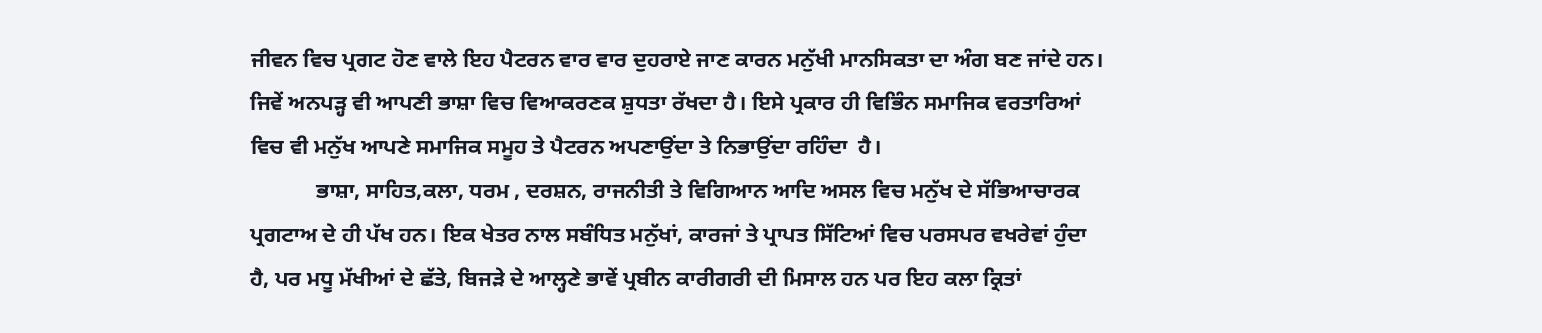ਜੀਵਨ ਵਿਚ ਪ੍ਰਗਟ ਹੋਣ ਵਾਲੇ ਇਹ ਪੈਟਰਨ ਵਾਰ ਵਾਰ ਦੁਹਰਾਏ ਜਾਣ ਕਾਰਨ ਮਨੁੱਖੀ ਮਾਨਸਿਕਤਾ ਦਾ ਅੰਗ ਬਣ ਜਾਂਦੇ ਹਨ। ਜਿਵੇਂ ਅਨਪੜ੍ਹ ਵੀ ਆਪਣੀ ਭਾਸ਼ਾ ਵਿਚ ਵਿਆਕਰਣਕ ਸ਼ੁਧਤਾ ਰੱਖਦਾ ਹੈ। ਇਸੇ ਪ੍ਰਕਾਰ ਹੀ ਵਿਭਿੰਨ ਸਮਾਜਿਕ ਵਰਤਾਰਿਆਂ ਵਿਚ ਵੀ ਮਨੁੱਖ ਆਪਣੇ ਸਮਾਜਿਕ ਸਮੂਹ ਤੇ ਪੈਟਰਨ ਅਪਣਾਉਂਦਾ ਤੇ ਨਿਭਾਉਂਦਾ ਰਹਿੰਦਾ  ਹੈ।
            ਭਾਸ਼ਾ, ਸਾਹਿਤ,ਕਲਾ, ਧਰਮ , ਦਰਸ਼ਨ, ਰਾਜਨੀਤੀ ਤੇ ਵਿਗਿਆਨ ਆਦਿ ਅਸਲ ਵਿਚ ਮਨੁੱਖ ਦੇ ਸੱਭਿਆਚਾਰਕ ਪ੍ਰਗਟਾਅ ਦੇ ਹੀ ਪੱਖ ਹਨ। ਇਕ ਖੇਤਰ ਨਾਲ ਸਬੰਧਿਤ ਮਨੁੱਖਾਂ, ਕਾਰਜਾਂ ਤੇ ਪ੍ਰਾਪਤ ਸਿੱਟਿਆਂ ਵਿਚ ਪਰਸਪਰ ਵਖਰੇਵਾਂ ਹੁੰਦਾ ਹੈ, ਪਰ ਮਧੂ ਮੱਖੀਆਂ ਦੇ ਛੱਤੇ, ਬਿਜੜੇ ਦੇ ਆਲ੍ਹਣੇ ਭਾਵੇਂ ਪ੍ਰਬੀਨ ਕਾਰੀਗਰੀ ਦੀ ਮਿਸਾਲ ਹਨ ਪਰ ਇਹ ਕਲਾ ਕ੍ਰਿਤਾਂ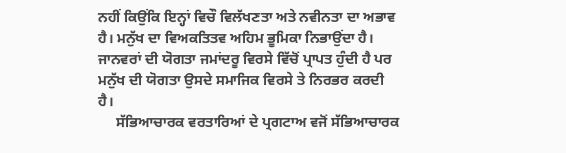ਨਹੀਂ ਕਿਉਂਕਿ ਇਨ੍ਹਾਂ ਵਿਚੌ ਵਿਲੱਖਣਤਾ ਅਤੇ ਨਵੀਨਤਾ ਦਾ ਅਭਾਵ ਹੈ। ਮਨੁੱਖ ਦਾ ਵਿਅਕਤਿਤਵ ਅਹਿਮ ਭੂਮਿਕਾ ਨਿਭਾਉਂਦਾ ਹੈ। ਜਾਨਵਰਾਂ ਦੀ ਯੋਗਤਾ ਜਮਾਂਦਰੂ ਵਿਰਸੇ ਵਿੱਚੋਂ ਪ੍ਰਾਪਤ ਹੁੰਦੀ ਹੈ ਪਰ ਮਨੁੱਖ ਦੀ ਯੋਗਤਾ ਉਸਦੇ ਸਮਾਜਿਕ ਵਿਰਸੇ ਤੇ ਨਿਰਭਰ ਕਰਦੀ ਹੈ।
     ਸੱਭਿਆਚਾਰਕ ਵਰਤਾਰਿਆਂ ਦੇ ਪ੍ਰਗਟਾਅ ਵਜੋਂ ਸੱਭਿਆਚਾਰਕ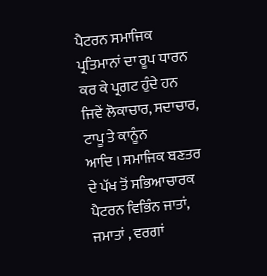ਪੈਟਰਨ ਸਮਾਜਿਕ ਪ੍ਰਤਿਮਾਨਾਂ ਦਾ ਰੂਪ ਧਾਰਨ ਕਰ ਕੇ ਪ੍ਰਗਟ ਹੁੰਦੇ ਹਨ ਜਿਵੇਂ ਲੋਕਾਚਾਰ, ਸਦਾਚਾਰ, ਟਾਪੂ ਤੇ ਕਾਨੂੰਨ
ਆਦਿ । ਸਮਾਜਿਕ ਬਣਤਰ ਦੇ ਪੱਖ ਤੋਂ ਸਭਿਆਚਾਰਕ ਪੈਟਰਨ ਵਿਭਿੰਨ ਜਾਤਾਂ, ਜਮਾਤਾਂ , ਵਰਗਾਂ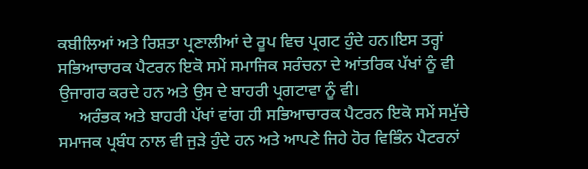ਕਬੀਲਿਆਂ ਅਤੇ ਰਿਸ਼ਤਾ ਪ੍ਰਣਾਲੀਆਂ ਦੇ ਰੂਪ ਵਿਚ ਪ੍ਰਗਟ ਹੁੰਦੇ ਹਨ।ਇਸ ਤਰ੍ਹਾਂ ਸਭਿਆਚਾਰਕ ਪੈਟਰਨ ਇਕੋ ਸਮੇਂ ਸਮਾਜਿਕ ਸਰੰਚਨਾ ਦੇ ਆਂਤਰਿਕ ਪੱਖਾਂ ਨੂੰ ਵੀ ਉਜਾਗਰ ਕਰਦੇ ਹਨ ਅਤੇ ਉਸ ਦੇ ਬਾਹਰੀ ਪ੍ਰਗਟਾਵਾ ਨੂੰ ਵੀ।
     ਅਰੰਭਕ ਅਤੇ ਬਾਹਰੀ ਪੱਖਾਂ ਵਾਂਗ ਹੀ ਸਭਿਆਚਾਰਕ ਪੈਟਰਨ ਇਕੋ ਸਮੇਂ ਸਮੁੱਚੇ ਸਮਾਜਕ ਪ੍ਰਬੰਧ ਨਾਲ ਵੀ ਜੁੜੇ ਹੁੰਦੇ ਹਨ ਅਤੇ ਆਪਣੇ ਜਿਹੇ ਹੋਰ ਵਿਭਿੰਨ ਪੈਟਰਨਾਂ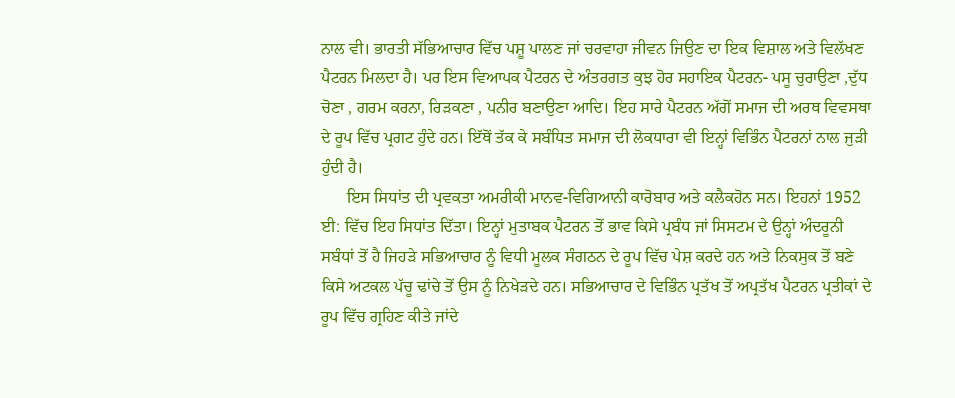ਨਾਲ ਵੀ। ਭਾਰਤੀ ਸੱਭਿਆਚਾਰ ਵਿੱਚ ਪਸ਼ੂ ਪਾਲਣ ਜਾਂ ਚਰਵਾਹਾ ਜੀਵਨ ਜਿਉਣ ਦਾ ਇਕ ਵਿਸ਼ਾਲ ਅਤੇ ਵਿਲੱਖਣ ਪੈਟਰਨ ਮਿਲਦਾ ਹੈ। ਪਰ ਇਸ ਵਿਆਪਕ ਪੈਟਰਨ ਦੇ ਅੰਤਰਗਤ ਕੁਝ ਹੋਰ ਸਹਾਇਕ ਪੈਟਰਨ- ਪਸੂ ਚੁਰਾਉਣਾ ,ਦੁੱਧ ਚੋਣਾ , ਗਰਮ ਕਰਨਾ, ਰਿੜਕਣਾ , ਪਨੀਰ ਬਣਾਉਣਾ ਆਦਿ। ਇਹ ਸਾਰੇ ਪੈਟਰਨ ਅੱਗੋਂ ਸਮਾਜ ਦੀ ਅਰਥ ਵਿਵਸਥਾ ਦੇ ਰੂਪ ਵਿੱਚ ਪ੍ਰਗਟ ਹੁੰਦੇ ਹਨ। ਇੱਥੋਂ ਤੱਕ ਕੇ ਸਬੰਧਿਤ ਸਮਾਜ ਦੀ ਲੋਕਧਾਰਾ ਵੀ ਇਨ੍ਹਾਂ ਵਿਭਿੰਨ ਪੈਟਰਨਾਂ ਨਾਲ ਜੁੜੀ ਹੁੰਦੀ ਹੈ।
      ਇਸ ਸਿਧਾਂਤ ਦੀ ਪ੍ਰਵਕਤਾ ਅਮਰੀਕੀ ਮਾਨਵ-ਵਿਗਿਆਨੀ ਕਾਰੋਬਾਰ ਅਤੇ ਕਲੈਕਹੋਨ ਸਨ। ਇਹਨਾਂ 1952 ਈ: ਵਿੱਚ ਇਹ ਸਿਧਾਂਤ ਦਿੱਤਾ। ਇਨ੍ਹਾਂ ਮੁਤਾਬਕ ਪੈਟਰਨ ਤੋਂ ਭਾਵ ਕਿਸੇ ਪ੍ਰਬੰਧ ਜਾਂ ਸਿਸਟਮ ਦੇ ਉਨ੍ਹਾਂ ਅੰਦਰੂਨੀ ਸਬੰਧਾਂ ਤੋਂ ਹੈ ਜਿਹੜੇ ਸਭਿਆਚਾਰ ਨੂੰ ਵਿਧੀ ਮੂਲਕ ਸੰਗਠਨ ਦੇ ਰੂਪ ਵਿੱਚ ਪੇਸ਼ ਕਰਦੇ ਹਨ ਅਤੇ ਨਿਕਸੁਕ ਤੋਂ ਬਣੇ ਕਿਸੇ ਅਟਕਲ ਪੱਚੂ ਢਾਂਚੇ ਤੋਂ ਉਸ ਨੂੰ ਨਿਖੇੜਦੇ ਹਨ। ਸਭਿਆਚਾਰ ਦੇ ਵਿਭਿੰਨ ਪ੍ਰਤੱਖ ਤੋਂ ਅਪ੍ਰਤੱਖ ਪੈਟਰਨ ਪ੍ਰਤੀਕਾਂ ਦੇ ਰੂਪ ਵਿੱਚ ਗ੍ਰਹਿਣ ਕੀਤੇ ਜਾਂਦੇ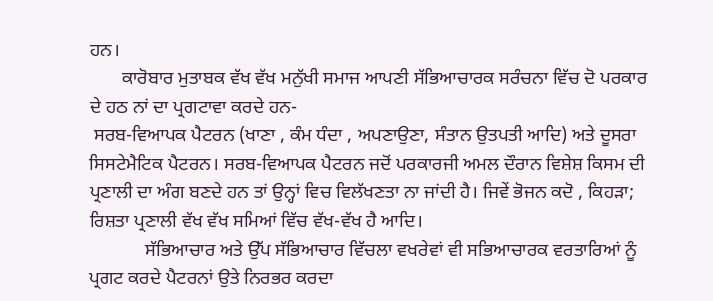ਹਨ।
       ਕਾਰੋਬਾਰ ਮੁਤਾਬਕ ਵੱਖ ਵੱਖ ਮਨੁੱਖੀ ਸਮਾਜ ਆਪਣੀ ਸੱਭਿਆਚਾਰਕ ਸਰੰਚਨਾ ਵਿੱਚ ਦੋ ਪਰਕਾਰ ਦੇ ਹਠ ਨਾਂ ਦਾ ਪ੍ਰਗਟਾਵਾ ਕਰਦੇ ਹਨ-
 ਸਰਬ-ਵਿਆਪਕ ਪੈਟਰਨ (ਖਾਣਾ , ਕੰਮ ਧੰਦਾ , ਅਪਣਾਉਣਾ, ਸੰਤਾਨ ਉਤਪਤੀ ਆਦਿ) ਅਤੇ ਦੂਸਰਾ ਸਿਸਟੇਮੈਟਿਕ ਪੈਟਰਨ। ਸਰਬ-ਵਿਆਪਕ ਪੈਟਰਨ ਜਦੋਂ ਪਰਕਾਰਜੀ ਅਮਲ ਦੌਰਾਨ ਵਿਸ਼ੇਸ਼ ਕਿਸਮ ਦੀ ਪ੍ਰਣਾਲੀ ਦਾ ਅੰਗ ਬਣਦੇ ਹਨ ਤਾਂ ਉਨ੍ਹਾਂ ਵਿਚ ਵਿਲੱਖਣਤਾ ਨਾ ਜਾਂਦੀ ਹੈ। ਜਿਵੇਂ ਭੋਜਨ ਕਦੋ , ਕਿਹੜਾ;  ਰਿਸ਼ਤਾ ਪ੍ਰਣਾਲੀ ਵੱਖ ਵੱਖ ਸਮਿਆਂ ਵਿੱਚ ਵੱਖ-ਵੱਖ ਹੈ ਆਦਿ।
            ਸੱਭਿਆਚਾਰ ਅਤੇ ਉੱਪ ਸੱਭਿਆਚਾਰ ਵਿੱਚਲਾ ਵਖਰੇਵਾਂ ਵੀ ਸਭਿਆਚਾਰਕ ਵਰਤਾਰਿਆਂ ਨੂੰ ਪ੍ਰਗਟ ਕਰਦੇ ਪੈਟਰਨਾਂ ਉਤੇ ਨਿਰਭਰ ਕਰਦਾ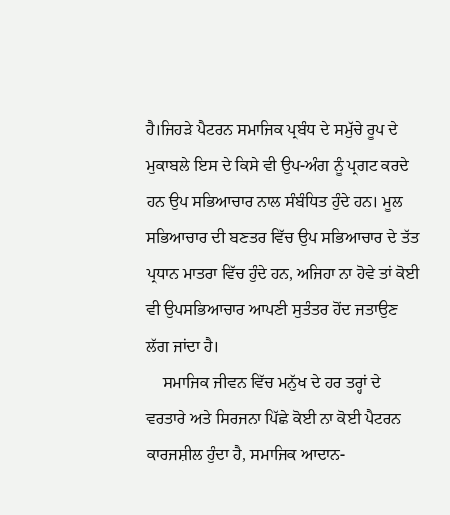ਹੈ।ਜਿਹੜੇ ਪੈਟਰਨ ਸਮਾਜਿਕ ਪ੍ਰਬੰਧ ਦੇ ਸਮੁੱਚੇ ਰੂਪ ਦੇ ਮੁਕਾਬਲੇ ਇਸ ਦੇ ਕਿਸੇ ਵੀ ਉਪ-ਅੰਗ ਨੂੰ ਪ੍ਰਗਟ ਕਰਦੇ ਹਨ ਉਪ ਸਭਿਆਚਾਰ ਨਾਲ ਸੰਬੰਧਿਤ ਹੁੰਦੇ ਹਨ। ਮੂਲ ਸਭਿਆਚਾਰ ਦੀ ਬਣਤਰ ਵਿੱਚ ਉਪ ਸਭਿਆਚਾਰ ਦੇ ਤੱਤ ਪ੍ਰਧਾਨ ਮਾਤਰਾ ਵਿੱਚ ਹੁੰਦੇ ਹਨ, ਅਜਿਹਾ ਨਾ ਹੋਵੇ ਤਾਂ ਕੋਈ ਵੀ ਉਪਸਭਿਆਚਾਰ ਆਪਣੀ ਸੁਤੰਤਰ ਹੋਂਦ ਜਤਾਉਣ ਲੱਗ ਜਾਂਦਾ ਹੈ।
    ਸਮਾਜਿਕ ਜੀਵਨ ਵਿੱਚ ਮਨੁੱਖ ਦੇ ਹਰ ਤਰ੍ਹਾਂ ਦੇ ਵਰਤਾਰੇ ਅਤੇ ਸਿਰਜਨਾ ਪਿੱਛੇ ਕੋਈ ਨਾ ਕੋਈ ਪੈਟਰਨ ਕਾਰਜਸ਼ੀਲ ਹੁੰਦਾ ਹੈ, ਸਮਾਜਿਕ ਆਦਾਨ-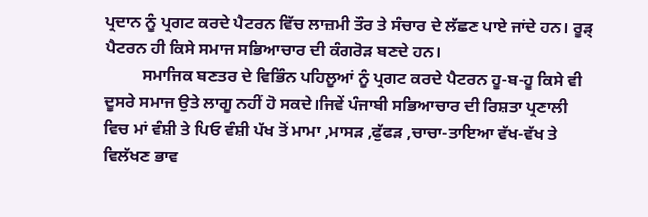ਪ੍ਰਦਾਨ ਨੂੰ ਪ੍ਰਗਟ ਕਰਦੇ ਪੈਟਰਨ ਵਿੱਚ ਲਾਜ਼ਮੀ ਤੌਰ ਤੇ ਸੰਚਾਰ ਦੇ ਲੱਛਣ ਪਾਏ ਜਾਂਦੇ ਹਨ। ਰੂੜ੍ ਪੈਟਰਨ ਹੀ ਕਿਸੇ ਸਮਾਜ ਸਭਿਆਚਾਰ ਦੀ ਕੰਗਰੋੜ ਬਣਦੇ ਹਨ।
         ਸਮਾਜਿਕ ਬਣਤਰ ਦੇ ਵਿਭਿੰਨ ਪਹਿਲੂਆਂ ਨੂੰ ਪ੍ਰਗਟ ਕਰਦੇ ਪੈਟਰਨ ਹੂ-ਬ-ਹੂ ਕਿਸੇ ਵੀ ਦੂਸਰੇ ਸਮਾਜ ਉਤੇ ਲਾਗੂ ਨਹੀਂ ਹੋ ਸਕਦੇ।ਜਿਵੇਂ ਪੰਜਾਬੀ ਸਭਿਆਚਾਰ ਦੀ ਰਿਸ਼ਤਾ ਪ੍ਰਣਾਲੀ ਵਿਚ ਮਾਂ ਵੰਸ਼ੀ ਤੇ ਪਿਓ ਵੰਸ਼ੀ ਪੱਖ ਤੋਂ ਮਾਮਾ ,ਮਾਸੜ ,ਫੁੱਫੜ ,ਚਾਚਾ-ਤਾਇਆ ਵੱਖ-ਵੱਖ ਤੇ ਵਿਲੱਖਣ ਭਾਵ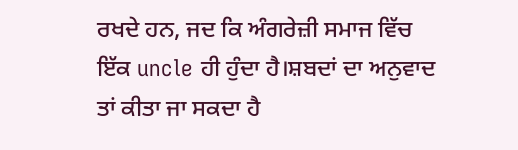ਰਖਦੇ ਹਨ, ਜਦ ਕਿ ਅੰਗਰੇਜ਼ੀ ਸਮਾਜ ਵਿੱਚ ਇੱਕ uncle ਹੀ ਹੁੰਦਾ ਹੈ।ਸ਼ਬਦਾਂ ਦਾ ਅਨੁਵਾਦ ਤਾਂ ਕੀਤਾ ਜਾ ਸਕਦਾ ਹੈ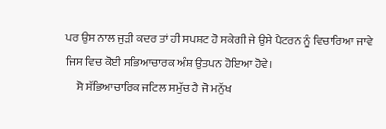ਪਰ ਉਸ ਨਾਲ ਜੁੜੀ ਕਦਰ ਤਾਂ ਹੀ ਸਪਸ਼ਟ ਹੋ ਸਕੇਗੀ ਜੇ ਉਸੇ ਪੈਟਰਨ ਨੂੰ ਵਿਚਾਰਿਆ ਜਾਵੇ ਜਿਸ ਵਿਚ ਕੋਈ ਸਭਿਆਚਾਰਕ ਅੰਸ਼ ਉਤਪਨ ਹੋਇਆ ਹੋਵੇ।
     ਸੋ ਸੱਭਿਆਚਾਰਿਕ ਜਟਿਲ ਸਮੁੱਚ ਹੈ ਜੋ ਮਨੁੱਖ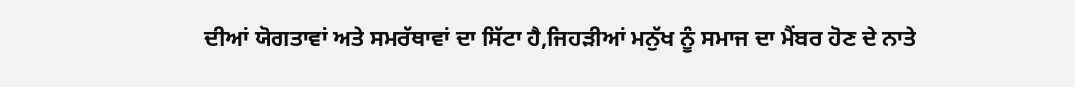ਦੀਆਂ ਯੋਗਤਾਵਾਂ ਅਤੇ ਸਮਰੱਥਾਵਾਂ ਦਾ ਸਿੱਟਾ ਹੈ,ਜਿਹੜੀਆਂ ਮਨੁੱਖ ਨੂੰ ਸਮਾਜ ਦਾ ਮੈਂਬਰ ਹੋਣ ਦੇ ਨਾਤੇ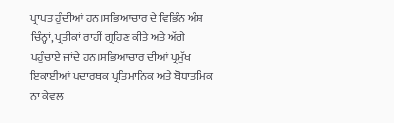ਪ੍ਰਾਪਤ ਹੁੰਦੀਆਂ ਹਨ।ਸਭਿਆਚਾਰ ਦੇ ਵਿਭਿੰਨ ਅੰਸ਼ ਚਿੰਨ੍ਹਾਂ, ਪ੍ਰਤੀਕਾਂ ਰਾਹੀਂ ਗ੍ਰਹਿਣ ਕੀਤੇ ਅਤੇ ਅੱਗੇ ਪਹੁੰਚਾਏ ਜਾਂਦੇ ਹਨ।ਸਭਿਆਚਾਰ ਦੀਆਂ ਪ੍ਰਮੁੱਖ ਇਕਾਈਆਂ ਪਦਾਰਥਕ ਪ੍ਰਤਿਮਾਨਿਕ ਅਤੇ ਬੋਧਾਤਮਿਕ ਨਾ ਕੇਵਲ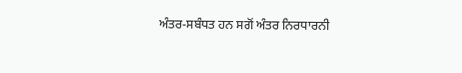ਅੰਤਰ-ਸਬੰਧਤ ਹਨ ਸਗੋਂ ਅੰਤਰ ਨਿਰਧਾਰਨੀ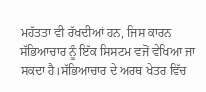ਮਹੱਤਤਾ ਵੀ ਰੱਖਦੀਆਂ ਹਨ, ਜਿਸ ਕਾਰਨ ਸੱਭਿਆਚਾਰ ਨੂੰ ਇੱਕ ਸਿਸਟਮ ਵਜੋਂ ਵੇਖਿਆ ਜਾ ਸਕਦਾ ਹੈ।ਸੱਭਿਆਚਾਰ ਦੇ ਅਰਥ ਖੇਤਰ ਵਿੱਚ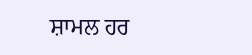ਸ਼ਾਮਲ ਹਰ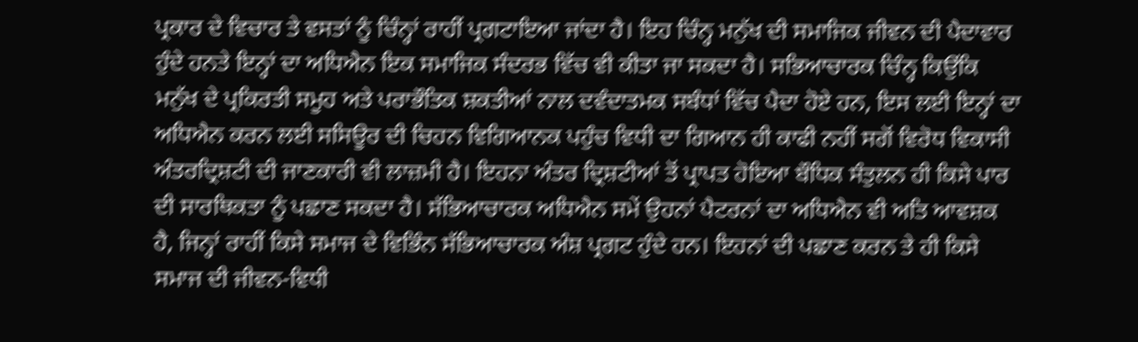ਪ੍ਰਕਾਰ ਦੇ ਵਿਚਾਰ ਤੇ ਵਸਤਾਂ ਨੂੰ ਚਿੰਨ੍ਹਾਂ ਰਾਹੀਂ ਪ੍ਰਗਟਾਇਆ ਜਾਂਦਾ ਹੈ। ਇਹ ਚਿੰਨ੍ਹ ਮਨੁੱਖ ਦੀ ਸਮਾਜਿਕ ਜੀਵਨ ਦੀ ਪੈਦਾਵਾਰ ਹੁੰਦੇ ਹਨਤੇ ਇਨ੍ਹਾਂ ਦਾ ਅਧਿਐਨ ਇਕ ਸਮਾਜਿਕ ਸੰਦਰਭ ਵਿੱਚ ਵੀ ਕੀਤਾ ਜਾ ਸਕਦਾ ਹੈ। ਸਭਿਆਚਾਰਕ ਚਿੰਨ੍ਹ ਕਿਉਂਕਿ ਮਨੁੱਖ ਦੇ ਪ੍ਰਕਿਰਤੀ ਸਮੂਹ ਅਤੇ ਪਰਾਭੌਤਿਕ ਸ਼ਕਤੀਆਂ ਨਾਲ ਦਵੰਦਾਤਮਕ ਸਬੰਧਾਂ ਵਿੱਚ ਪੈਦਾ ਹੋਏ ਹਨ, ਇਸ ਲਈ ਇਨ੍ਹਾਂ ਦਾ ਅਧਿਐਨ ਕਰਨ ਲਈ ਸਸਿਊਰ ਦੀ ਚਿਹਨ ਵਿਗਿਆਨਕ ਪਹੁੰਚ ਵਿਧੀ ਦਾ ਗਿਆਨ ਹੀ ਕਾਫੀ ਨਹੀਂ ਸਗੋਂ ਵਿਰੋਧ ਵਿਕਾਸੀ ਅੰਤਰਦ੍ਰਿਸ਼ਟੀ ਦੀ ਜਾਣਕਾਰੀ ਵੀ ਲਾਜ਼ਮੀ ਹੈ। ਇਹਨਾ ਅੰਤਰ ਦ੍ਰਿਸ਼ਟੀਆਂ ਤੋਂ ਪ੍ਰਾਪਤ ਹੋਇਆ ਬੌਧਿਕ ਸੰਤੁਲਨ ਹੀ ਕਿਸੇ ਪਾਰ ਦੀ ਸਾਰਥਿਕਤਾ ਨੂੰ ਪਛਾਣ ਸਕਦਾ ਹੈ। ਸੱਭਿਆਚਾਰਕ ਅਧਿਐਨ ਸਮੇਂ ਉਹਨਾਂ ਪੈਟਰਨਾਂ ਦਾ ਅਧਿਐਨ ਵੀ ਅਤਿ ਆਵਸ਼ਕ ਹੈ, ਜਿਨ੍ਹਾਂ ਰਾਹੀਂ ਕਿਸੇ ਸਮਾਜ ਦੇ ਵਿਭਿੰਨ ਸੱਭਿਆਚਾਰਕ ਅੰਸ਼ ਪ੍ਰਗਟ ਹੁੰਦੇ ਹਨ। ਇਹਨਾਂ ਦੀ ਪਛਾਣ ਕਰਨ ਤੇ ਹੀ ਕਿਸੇ ਸਮਾਜ ਦੀ ਜੀਵਨ-ਵਿਧੀ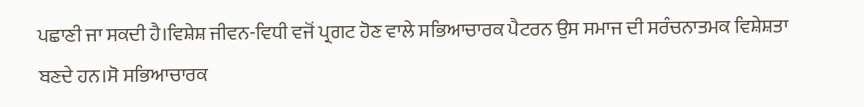ਪਛਾਣੀ ਜਾ ਸਕਦੀ ਹੈ।ਵਿਸ਼ੇਸ਼ ਜੀਵਨ-ਵਿਧੀ ਵਜੋਂ ਪ੍ਰਗਟ ਹੋਣ ਵਾਲੇ ਸਭਿਆਚਾਰਕ ਪੈਟਰਨ ਉਸ ਸਮਾਜ ਦੀ ਸਰੰਚਨਾਤਮਕ ਵਿਸ਼ੇਸ਼ਤਾ ਬਣਦੇ ਹਨ।ਸੋ ਸਭਿਆਚਾਰਕ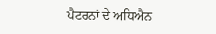ਪੈਟਰਨਾਂ ਦੇ ਅਧਿਐਨ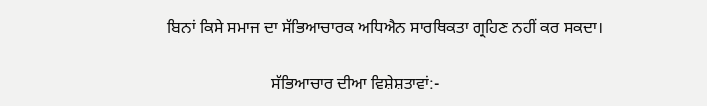ਬਿਨਾਂ ਕਿਸੇ ਸਮਾਜ ਦਾ ਸੱਭਿਆਚਾਰਕ ਅਧਿਐਨ ਸਾਰਥਿਕਤਾ ਗ੍ਰਹਿਣ ਨਹੀਂ ਕਰ ਸਕਦਾ।

                         ਸੱਭਿਆਚਾਰ ਦੀਆ ਵਿਸ਼ੇਸ਼ਤਾਵਾਂ:-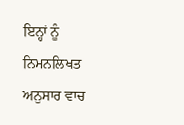ਇਨ੍ਹਾਂ ਨੂੰ ਨਿਮਨਲਿਖਤ ਅਨੁਸਾਰ ਵਾਚ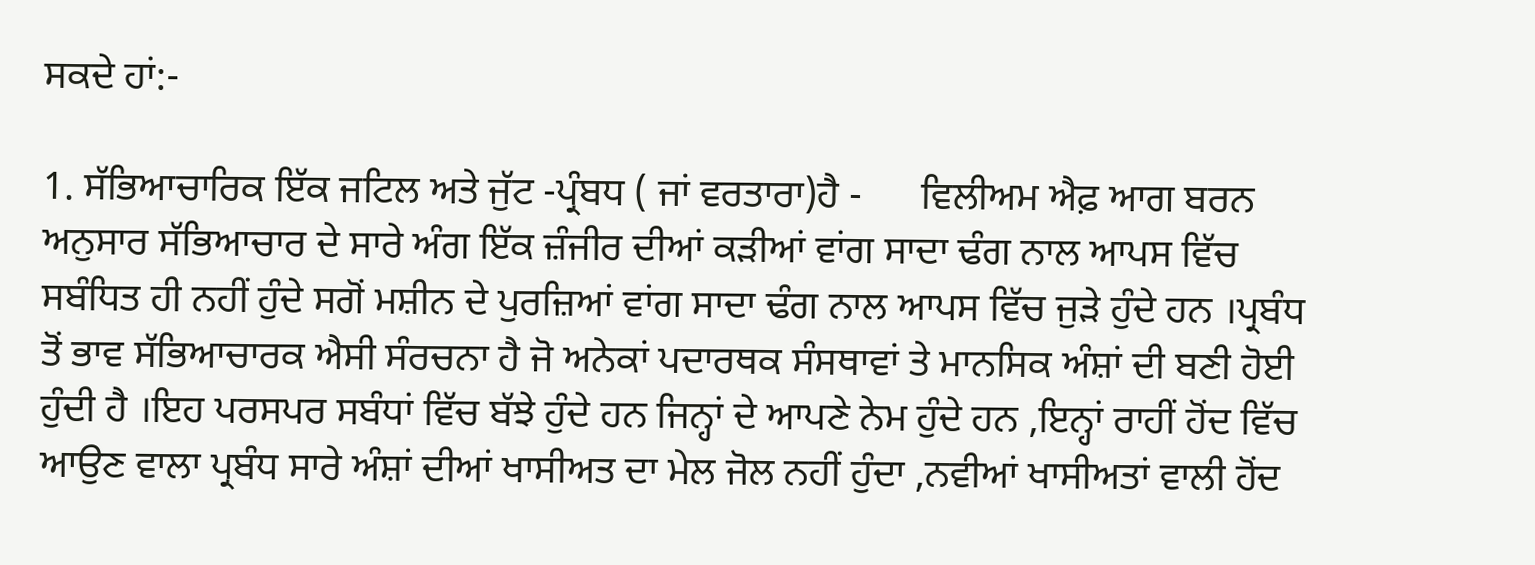ਸਕਦੇ ਹਾਂ:-

1. ਸੱਭਿਆਚਾਰਿਕ ਇੱਕ ਜਟਿਲ ਅਤੇ ਜੁੱਟ -ਪ੍ਰੰਬਧ ( ਜਾਂ ਵਰਤਾਰਾ)ਹੈ -      ਵਿਲੀਅਮ ਐਫ਼ ਆਗ ਬਰਨ ਅਨੁਸਾਰ ਸੱਭਿਆਚਾਰ ਦੇ ਸਾਰੇ ਅੰਗ ਇੱਕ ਜ਼ੰਜੀਰ ਦੀਆਂ ਕੜੀਆਂ ਵਾਂਗ ਸਾਦਾ ਢੰਗ ਨਾਲ ਆਪਸ ਵਿੱਚ ਸਬੰਧਿਤ ਹੀ ਨਹੀਂ ਹੁੰਦੇ ਸਗੋਂ ਮਸ਼ੀਨ ਦੇ ਪੁਰਜ਼ਿਆਂ ਵਾਂਗ ਸਾਦਾ ਢੰਗ ਨਾਲ ਆਪਸ ਵਿੱਚ ਜੁੜੇ ਹੁੰਦੇ ਹਨ ।ਪ੍ਰਬੰਧ ਤੋਂ ਭਾਵ ਸੱਭਿਆਚਾਰਕ ਐਸੀ ਸੰਰਚਨਾ ਹੈ ਜੋ ਅਨੇਕਾਂ ਪਦਾਰਥਕ ਸੰਸਥਾਵਾਂ ਤੇ ਮਾਨਸਿਕ ਅੰਸ਼ਾਂ ਦੀ ਬਣੀ ਹੋਈ ਹੁੰਦੀ ਹੈ ।ਇਹ ਪਰਸਪਰ ਸਬੰਧਾਂ ਵਿੱਚ ਬੱਝੇ ਹੁੰਦੇ ਹਨ ਜਿਨ੍ਹਾਂ ਦੇ ਆਪਣੇ ਨੇਮ ਹੁੰਦੇ ਹਨ ,ਇਨ੍ਹਾਂ ਰਾਹੀਂ ਹੋਂਦ ਵਿੱਚ ਆਉਣ ਵਾਲਾ ਪ੍ਰਬੰਧ ਸਾਰੇ ਅੰਸ਼ਾਂ ਦੀਆਂ ਖਾਸੀਅਤ ਦਾ ਮੇਲ ਜੋਲ ਨਹੀਂ ਹੁੰਦਾ ,ਨਵੀਆਂ ਖਾਸੀਅਤਾਂ ਵਾਲੀ ਹੋਂਦ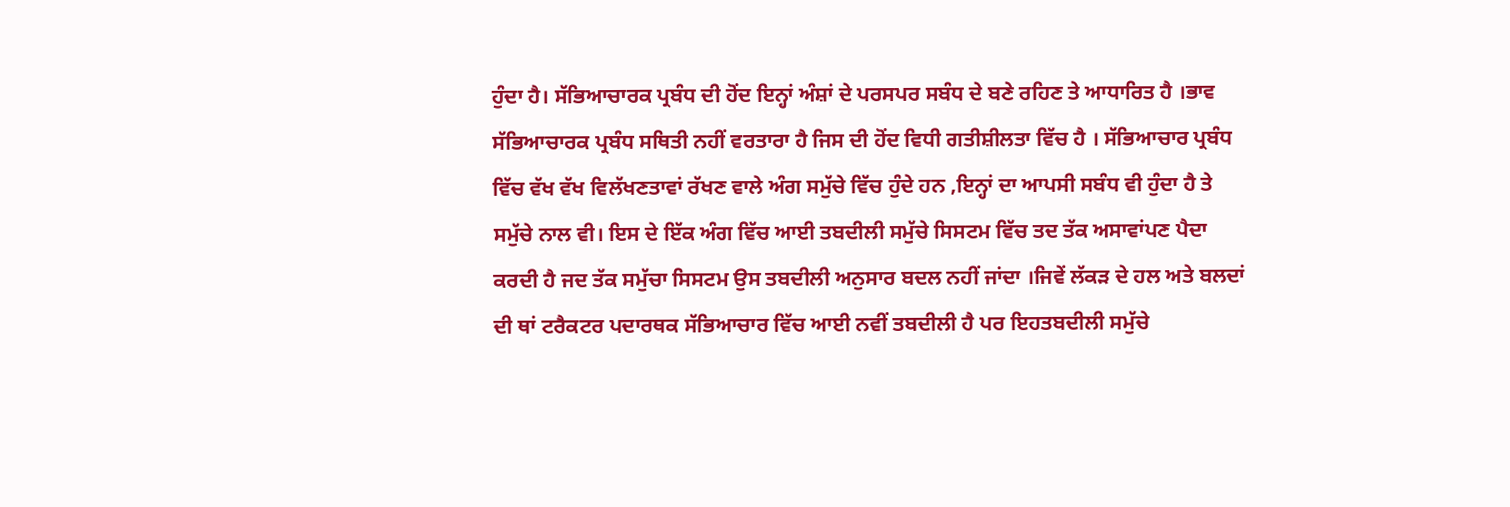ਹੁੰਦਾ ਹੈ। ਸੱਭਿਆਚਾਰਕ ਪ੍ਰਬੰਧ ਦੀ ਹੋਂਦ ਇਨ੍ਹਾਂ ਅੰਸ਼ਾਂ ਦੇ ਪਰਸਪਰ ਸਬੰਧ ਦੇ ਬਣੇ ਰਹਿਣ ਤੇ ਆਧਾਰਿਤ ਹੈ ।ਭਾਵ ਸੱਭਿਆਚਾਰਕ ਪ੍ਰਬੰਧ ਸਥਿਤੀ ਨਹੀਂ ਵਰਤਾਰਾ ਹੈ ਜਿਸ ਦੀ ਹੋਂਦ ਵਿਧੀ ਗਤੀਸ਼ੀਲਤਾ ਵਿੱਚ ਹੈ । ਸੱਭਿਆਚਾਰ ਪ੍ਰਬੰਧ ਵਿੱਚ ਵੱਖ ਵੱਖ ਵਿਲੱਖਣਤਾਵਾਂ ਰੱਖਣ ਵਾਲੇ ਅੰਗ ਸਮੁੱਚੇ ਵਿੱਚ ਹੁੰਦੇ ਹਨ ,ਇਨ੍ਹਾਂ ਦਾ ਆਪਸੀ ਸਬੰਧ ਵੀ ਹੁੰਦਾ ਹੈ ਤੇ ਸਮੁੱਚੇ ਨਾਲ ਵੀ। ਇਸ ਦੇ ਇੱਕ ਅੰਗ ਵਿੱਚ ਆਈ ਤਬਦੀਲੀ ਸਮੁੱਚੇ ਸਿਸਟਮ ਵਿੱਚ ਤਦ ਤੱਕ ਅਸਾਵਾਂਪਣ ਪੈਦਾ ਕਰਦੀ ਹੈ ਜਦ ਤੱਕ ਸਮੁੱਚਾ ਸਿਸਟਮ ਉਸ ਤਬਦੀਲੀ ਅਨੁਸਾਰ ਬਦਲ ਨਹੀਂ ਜਾਂਦਾ ।ਜਿਵੇਂ ਲੱਕੜ ਦੇ ਹਲ ਅਤੇ ਬਲਦਾਂ ਦੀ ਥਾਂ ਟਰੈਕਟਰ ਪਦਾਰਥਕ ਸੱਭਿਆਚਾਰ ਵਿੱਚ ਆਈ ਨਵੀਂ ਤਬਦੀਲੀ ਹੈ ਪਰ ਇਹਤਬਦੀਲੀ ਸਮੁੱਚੇ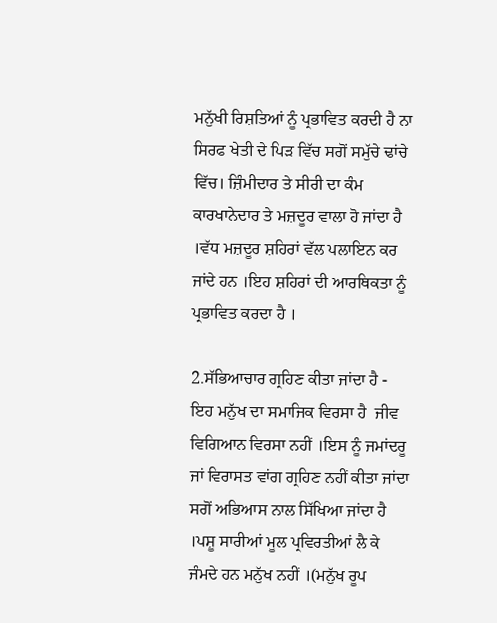ਮਨੁੱਖੀ ਰਿਸ਼ਤਿਆਂ ਨੂੰ ਪ੍ਰਭਾਵਿਤ ਕਰਦੀ ਹੈ ਨਾ ਸਿਰਫ ਖੇਤੀ ਦੇ ਪਿੜ ਵਿੱਚ ਸਗੋਂ ਸਮੁੱਚੇ ਢਾਂਚੇ ਵਿੱਚ। ਜ਼ਿੰਮੀਦਾਰ ਤੇ ਸੀਰੀ ਦਾ ਕੰਮ ਕਾਰਖਾਨੇਦਾਰ ਤੇ ਮਜ਼ਦੂਰ ਵਾਲਾ ਹੋ ਜਾਂਦਾ ਹੈ ।ਵੱਧ ਮਜ਼ਦੂਰ ਸ਼ਹਿਰਾਂ ਵੱਲ ਪਲਾਇਨ ਕਰ ਜਾਂਦੇ ਹਨ ।ਇਹ ਸ਼ਹਿਰਾਂ ਦੀ ਆਰਥਿਕਤਾ ਨੂੰ ਪ੍ਰਭਾਵਿਤ ਕਰਦਾ ਹੈ ।

2.ਸੱਭਿਆਚਾਰ ਗ੍ਰਹਿਣ ਕੀਤਾ ਜਾਂਦਾ ਹੈ -   ਇਹ ਮਨੁੱਖ ਦਾ ਸਮਾਜਿਕ ਵਿਰਸਾ ਹੈ  ਜੀਵ ਵਿਗਿਆਨ ਵਿਰਸਾ ਨਹੀਂ ।ਇਸ ਨੂੰ ਜਮਾਂਦਰੂ ਜਾਂ ਵਿਰਾਸਤ ਵਾਂਗ ਗ੍ਰਹਿਣ ਨਹੀਂ ਕੀਤਾ ਜਾਂਦਾ ਸਗੋਂ ਅਭਿਆਸ ਨਾਲ ਸਿੱਖਿਆ ਜਾਂਦਾ ਹੈ ।ਪਸ਼ੂ ਸਾਰੀਆਂ ਮੂਲ ਪ੍ਰਵਿਰਤੀਆਂ ਲੈ ਕੇ ਜੰਮਦੇ ਹਨ ਮਨੁੱਖ ਨਹੀਂ ।(ਮਨੁੱਖ ਰੂਪ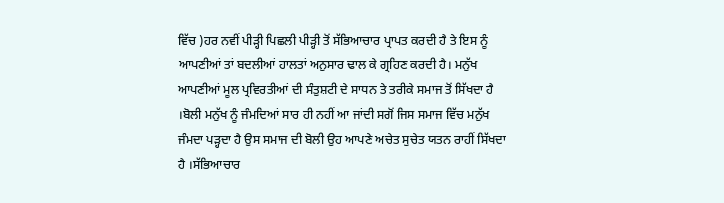ਵਿੱਚ )ਹਰ ਨਵੀਂ ਪੀੜ੍ਹੀ ਪਿਛਲੀ ਪੀੜ੍ਹੀ ਤੋਂ ਸੱਭਿਆਚਾਰ ਪ੍ਰਾਪਤ ਕਰਦੀ ਹੈ ਤੇ ਇਸ ਨੂੰ ਆਪਣੀਆਂ ਤਾਂ ਬਦਲੀਆਂ ਹਾਲਤਾਂ ਅਨੁਸਾਰ ਢਾਲ ਕੇ ਗ੍ਰਹਿਣ ਕਰਦੀ ਹੈ। ਮਨੁੱਖ ਆਪਣੀਆਂ ਮੂਲ ਪ੍ਰਵਿਰਤੀਆਂ ਦੀ ਸੰਤੁਸ਼ਟੀ ਦੇ ਸਾਧਨ ਤੇ ਤਰੀਕੇ ਸਮਾਜ ਤੋਂ ਸਿੱਖਦਾ ਹੈ ।ਬੋਲੀ ਮਨੁੱਖ ਨੂੰ ਜੰਮਦਿਆਂ ਸਾਰ ਹੀ ਨਹੀਂ ਆ ਜਾਂਦੀ ਸਗੋਂ ਜਿਸ ਸਮਾਜ ਵਿੱਚ ਮਨੁੱਖ ਜੰਮਦਾ ਪੜ੍ਹਦਾ ਹੈ ਉਸ ਸਮਾਜ ਦੀ ਬੋਲੀ ਉਹ ਆਪਣੇ ਅਚੇਤ ਸੁਚੇਤ ਯਤਨ ਰਾਹੀਂ ਸਿੱਖਦਾ ਹੈ ।ਸੱਭਿਆਚਾਰ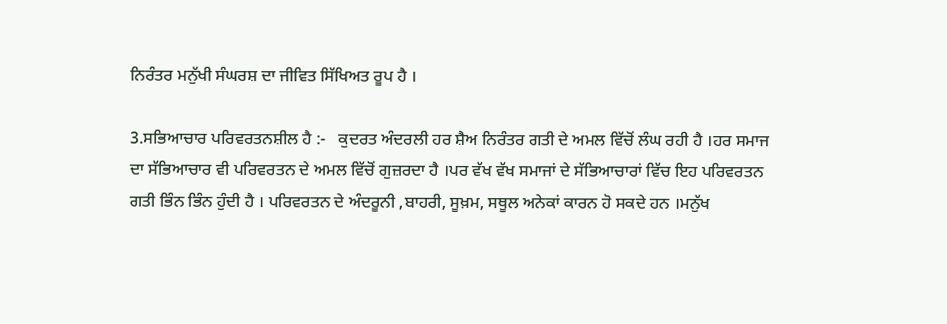ਨਿਰੰਤਰ ਮਨੁੱਖੀ ਸੰਘਰਸ਼ ਦਾ ਜੀਵਿਤ ਸਿੱਖਿਅਤ ਰੂਪ ਹੈ ।

3.ਸਭਿਆਚਾਰ ਪਰਿਵਰਤਨਸ਼ੀਲ ਹੈ :-   ਕੁਦਰਤ ਅੰਦਰਲੀ ਹਰ ਸ਼ੈਅ ਨਿਰੰਤਰ ਗਤੀ ਦੇ ਅਮਲ ਵਿੱਚੋਂ ਲੰਘ ਰਹੀ ਹੈ ।ਹਰ ਸਮਾਜ ਦਾ ਸੱਭਿਆਚਾਰ ਵੀ ਪਰਿਵਰਤਨ ਦੇ ਅਮਲ ਵਿੱਚੋਂ ਗੁਜ਼ਰਦਾ ਹੈ ।ਪਰ ਵੱਖ ਵੱਖ ਸਮਾਜਾਂ ਦੇ ਸੱਭਿਆਚਾਰਾਂ ਵਿੱਚ ਇਹ ਪਰਿਵਰਤਨ ਗਤੀ ਭਿੰਨ ਭਿੰਨ ਹੁੰਦੀ ਹੈ । ਪਰਿਵਰਤਨ ਦੇ ਅੰਦਰੂਨੀ ,ਬਾਹਰੀ, ਸੂਖ਼ਮ, ਸਥੂਲ ਅਨੇਕਾਂ ਕਾਰਨ ਹੋ ਸਕਦੇ ਹਨ ।ਮਨੁੱਖ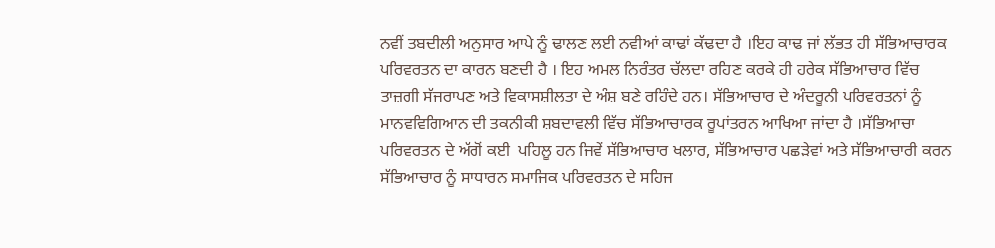ਨਵੀਂ ਤਬਦੀਲੀ ਅਨੁਸਾਰ ਆਪੇ ਨੂੰ ਢਾਲਣ ਲਈ ਨਵੀਆਂ ਕਾਢਾਂ ਕੱਢਦਾ ਹੈ ।ਇਹ ਕਾਢ ਜਾਂ ਲੱਭਤ ਹੀ ਸੱਭਿਆਚਾਰਕ ਪਰਿਵਰਤਨ ਦਾ ਕਾਰਨ ਬਣਦੀ ਹੈ । ਇਹ ਅਮਲ ਨਿਰੰਤਰ ਚੱਲਦਾ ਰਹਿਣ ਕਰਕੇ ਹੀ ਹਰੇਕ ਸੱਭਿਆਚਾਰ ਵਿੱਚ ਤਾਜ਼ਗੀ ਸੱਜਰਾਪਣ ਅਤੇ ਵਿਕਾਸਸ਼ੀਲਤਾ ਦੇ ਅੰਸ਼ ਬਣੇ ਰਹਿੰਦੇ ਹਨ। ਸੱਭਿਆਚਾਰ ਦੇ ਅੰਦਰੂਨੀ ਪਰਿਵਰਤਨਾਂ ਨੂੰ ਮਾਨਵਵਿਗਿਆਨ ਦੀ ਤਕਨੀਕੀ ਸ਼ਬਦਾਵਲੀ ਵਿੱਚ ਸੱਭਿਆਚਾਰਕ ਰੂਪਾਂਤਰਨ ਆਖਿਆ ਜਾਂਦਾ ਹੈ ।ਸੱਭਿਆਚਾ ਪਰਿਵਰਤਨ ਦੇ ਅੱਗੋਂ ਕਈ  ਪਹਿਲੂ ਹਨ ਜਿਵੇਂ ਸੱਭਿਆਚਾਰ ਖਲਾਰ, ਸੱਭਿਆਚਾਰ ਪਛੜੇਵਾਂ ਅਤੇ ਸੱਭਿਆਚਾਰੀ ਕਰਨ ਸੱਭਿਆਚਾਰ ਨੂੰ ਸਾਧਾਰਨ ਸਮਾਜਿਕ ਪਰਿਵਰਤਨ ਦੇ ਸਹਿਜ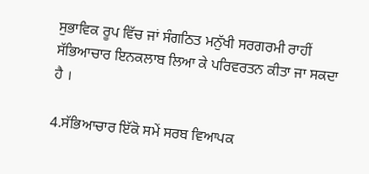ਸੁਭਾਵਿਕ ਰੂਪ ਵਿੱਚ ਜਾਂ ਸੰਗਠਿਤ ਮਨੁੱਖੀ ਸਰਗਰਮੀ ਰਾਹੀਂ ਸੱਭਿਆਚਾਰ ਇਨਕਲਾਬ ਲਿਆ ਕੇ ਪਰਿਵਰਤਨ ਕੀਤਾ ਜਾ ਸਕਦਾ ਹੈ ।

4.ਸੱਭਿਆਚਾਰ ਇੱਕੋ ਸਮੇਂ ਸਰਬ ਵਿਆਪਕ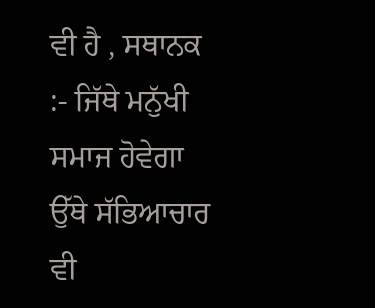ਵੀ ਹੈ , ਸਥਾਨਕ :- ਜਿੱਥੇ ਮਨੁੱਖੀ ਸਮਾਜ ਹੋਵੇਗਾ ਉੱਥੇ ਸੱਭਿਆਚਾਰ ਵੀ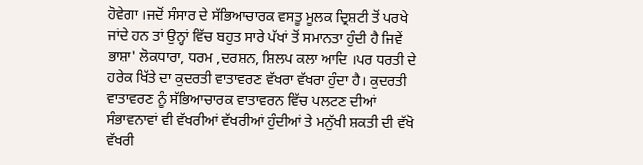ਹੋਵੇਗਾ ।ਜਦੋਂ ਸੰਸਾਰ ਦੇ ਸੱਭਿਆਚਾਰਕ ਵਸਤੂ ਮੂਲਕ ਦ੍ਰਿਸ਼ਟੀ ਤੋਂ ਪਰਖੇ ਜਾਂਦੇ ਹਨ ਤਾਂ ਉਨ੍ਹਾਂ ਵਿੱਚ ਬਹੁਤ ਸਾਰੇ ਪੱਖਾਂ ਤੋਂ ਸਮਾਨਤਾ ਹੁੰਦੀ ਹੈ ਜਿਵੇਂ ਭਾਸ਼ਾ' ਲੋਕਧਾਰਾ, ਧਰਮ ,ਦਰਸ਼ਨ, ਸ਼ਿਲਪ ਕਲਾ ਆਦਿ ।ਪਰ ਧਰਤੀ ਦੇ ਹਰੇਕ ਖਿੱਤੇ ਦਾ ਕੁਦਰਤੀ ਵਾਤਾਵਰਣ ਵੱਖਰਾ ਵੱਖਰਾ ਹੁੰਦਾ ਹੈ। ਕੁਦਰਤੀ ਵਾਤਾਵਰਣ ਨੂੰ ਸੱਭਿਆਚਾਰਕ ਵਾਤਾਵਰਨ ਵਿੱਚ ਪਲਟਣ ਦੀਆਂ ਸੰਭਾਵਨਾਵਾਂ ਵੀ ਵੱਖਰੀਆਂ ਵੱਖਰੀਆਂ ਹੁੰਦੀਆਂ ਤੇ ਮਨੁੱਖੀ ਸ਼ਕਤੀ ਦੀ ਵੱਖੋ ਵੱਖਰੀ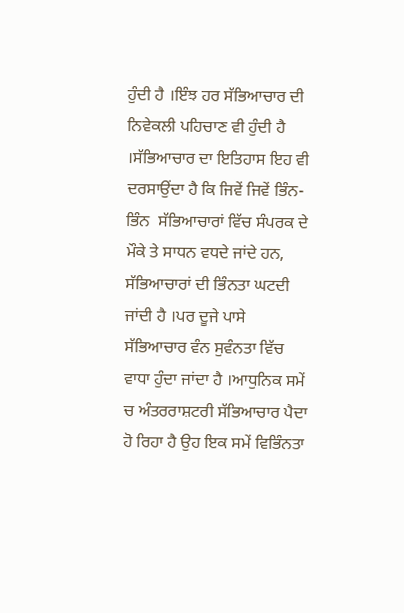ਹੁੰਦੀ ਹੈ ।ਇੰਝ ਹਰ ਸੱਭਿਆਚਾਰ ਦੀ  ਨਿਵੇਕਲੀ ਪਹਿਚਾਣ ਵੀ ਹੁੰਦੀ ਹੈ ।ਸੱਭਿਆਚਾਰ ਦਾ ਇਤਿਹਾਸ ਇਹ ਵੀ ਦਰਸਾਉਂਦਾ ਹੈ ਕਿ ਜਿਵੇਂ ਜਿਵੇਂ ਭਿੰਨ-ਭਿੰਨ  ਸੱਭਿਆਚਾਰਾਂ ਵਿੱਚ ਸੰਪਰਕ ਦੇ ਮੌਕੇ ਤੇ ਸਾਧਨ ਵਧਦੇ ਜਾਂਦੇ ਹਨ, ਸੱਭਿਆਚਾਰਾਂ ਦੀ ਭਿੰਨਤਾ ਘਟਦੀ ਜਾਂਦੀ ਹੈ ।ਪਰ ਦੂਜੇ ਪਾਸੇ ਸੱਭਿਆਚਾਰ ਵੰਨ ਸੁਵੰਨਤਾ ਵਿੱਚ ਵਾਧਾ ਹੁੰਦਾ ਜਾਂਦਾ ਹੈ ।ਆਧੁਨਿਕ ਸਮੇਂ ਚ ਅੰਤਰਰਾਸ਼ਟਰੀ ਸੱਭਿਆਚਾਰ ਪੈਦਾ ਹੋ ਰਿਹਾ ਹੈ ਉਹ ਇਕ ਸਮੇਂ ਵਿਭਿੰਨਤਾ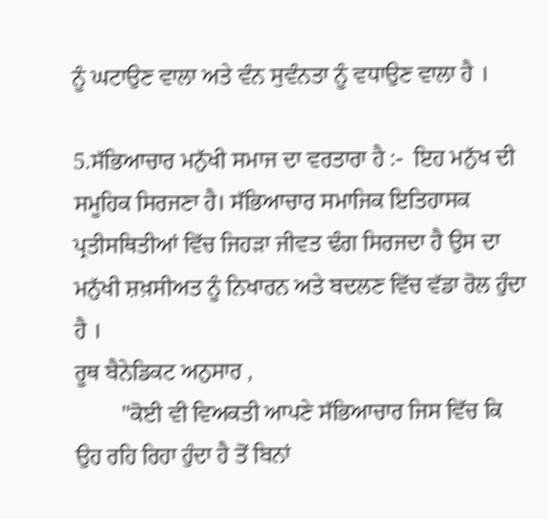ਨੂੰ ਘਟਾਉਣ ਵਾਲਾ ਅਤੇ ਵੰਨ ਸੁਵੰਨਤਾ ਨੂੰ ਵਧਾਉਣ ਵਾਲਾ ਹੈ ।

5.ਸੱਭਿਆਚਾਰ ਮਨੁੱਖੀ ਸਮਾਜ ਦਾ ਵਰਤਾਰਾ ਹੈ :-  ਇਹ ਮਨੁੱਖ ਦੀ ਸਮੂਹਿਕ ਸਿਰਜਣਾ ਹੈ। ਸੱਭਿਆਚਾਰ ਸਮਾਜਿਕ ਇਤਿਹਾਸਕ ਪ੍ਰਤੀਸਥਿਤੀਆਂ ਵਿੱਚ ਜਿਹੜਾ ਜੀਵਤ ਢੰਗ ਸਿਰਜਦਾ ਹੈ ਉਸ ਦਾ ਮਨੁੱਖੀ ਸ਼ਖ਼ਸੀਅਤ ਨੂੰ ਨਿਖਾਰਨ ਅਤੇ ਬਦਲਣ ਵਿੱਚ ਵੱਡਾ ਰੋਲ ਹੁੰਦਾ ਹੈ ।
ਰੂਥ ਬੈਨੇਡਿਕਟ ਅਨੁਸਾਰ ,
        "ਕੋਈ ਵੀ ਵਿਅਕਤੀ ਆਪਣੇ ਸੱਭਿਆਚਾਰ ਜਿਸ ਵਿੱਚ ਕਿ ਉਹ ਰਹਿ ਰਿਹਾ ਹੁੰਦਾ ਹੈ ਤੋਂ ਬਿਨਾਂ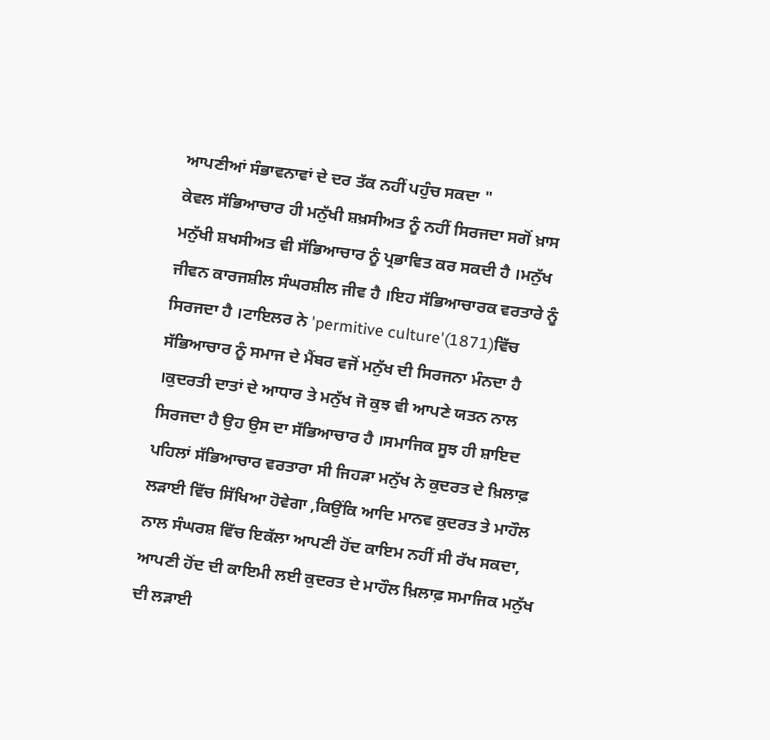ਆਪਣੀਆਂ ਸੰਭਾਵਨਾਵਾਂ ਦੇ ਦਰ ਤੱਕ ਨਹੀਂ ਪਹੁੰਚ ਸਕਦਾ "
ਕੇਵਲ ਸੱਭਿਆਚਾਰ ਹੀ ਮਨੁੱਖੀ ਸ਼ਖ਼ਸੀਅਤ ਨੂੰ ਨਹੀਂ ਸਿਰਜਦਾ ਸਗੋਂ ਖ਼ਾਸ ਮਨੁੱਖੀ ਸ਼ਖਸੀਅਤ ਵੀ ਸੱਭਿਆਚਾਰ ਨੂੰ ਪ੍ਰਭਾਵਿਤ ਕਰ ਸਕਦੀ ਹੈ ।ਮਨੁੱਖ ਜੀਵਨ ਕਾਰਜਸ਼ੀਲ ਸੰਘਰਸ਼ੀਲ ਜੀਵ ਹੈ ।ਇਹ ਸੱਭਿਆਚਾਰਕ ਵਰਤਾਰੇ ਨੂੰ ਸਿਰਜਦਾ ਹੈ ।ਟਾਇਲਰ ਨੇ 'permitive culture'(1871)ਵਿੱਚ ਸੱਭਿਆਚਾਰ ਨੂੰ ਸਮਾਜ ਦੇ ਮੈਂਬਰ ਵਜੋਂ ਮਨੁੱਖ ਦੀ ਸਿਰਜਨਾ ਮੰਨਦਾ ਹੈ ।ਕੁਦਰਤੀ ਦਾਤਾਂ ਦੇ ਆਧਾਰ ਤੇ ਮਨੁੱਖ ਜੋ ਕੁਝ ਵੀ ਆਪਣੇ ਯਤਨ ਨਾਲ ਸਿਰਜਦਾ ਹੈ ਉਹ ਉਸ ਦਾ ਸੱਭਿਆਚਾਰ ਹੈ ।ਸਮਾਜਿਕ ਸੂਝ ਹੀ ਸ਼ਾਇਦ ਪਹਿਲਾਂ ਸੱਭਿਆਚਾਰ ਵਰਤਾਰਾ ਸੀ ਜਿਹੜਾ ਮਨੁੱਖ ਨੇ ਕੁਦਰਤ ਦੇ ਖ਼ਿਲਾਫ਼ ਲੜਾਈ ਵਿੱਚ ਸਿੱਖਿਆ ਹੋਵੇਗਾ ,ਕਿਉਂਕਿ ਆਦਿ ਮਾਨਵ ਕੁਦਰਤ ਤੇ ਮਾਹੌਲ ਨਾਲ ਸੰਘਰਸ਼ ਵਿੱਚ ਇਕੱਲਾ ਆਪਣੀ ਹੋਂਦ ਕਾਇਮ ਨਹੀਂ ਸੀ ਰੱਖ ਸਕਦਾ, ਆਪਣੀ ਹੋਂਦ ਦੀ ਕਾਇਮੀ ਲਈ ਕੁਦਰਤ ਦੇ ਮਾਹੌਲ ਖ਼ਿਲਾਫ਼ ਸਮਾਜਿਕ ਮਨੁੱਖ ਦੀ ਲੜਾਈ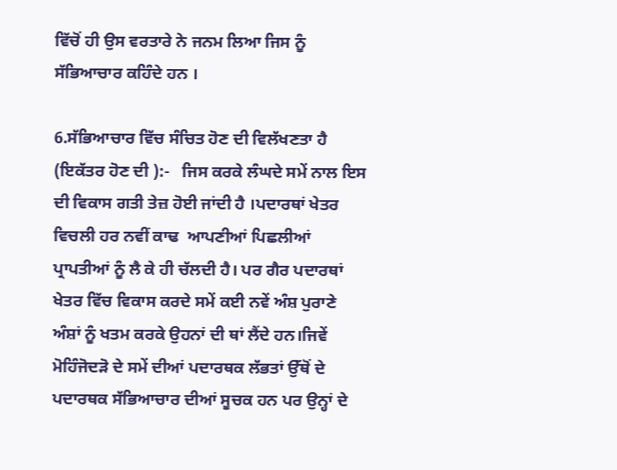ਵਿੱਚੋਂ ਹੀ ਉਸ ਵਰਤਾਰੇ ਨੇ ਜਨਮ ਲਿਆ ਜਿਸ ਨੂੰ ਸੱਭਿਆਚਾਰ ਕਹਿੰਦੇ ਹਨ ।

6.ਸੱਭਿਆਚਾਰ ਵਿੱਚ ਸੰਚਿਤ ਹੋਣ ਦੀ ਵਿਲੱਖਣਤਾ ਹੈ (ਇਕੱਤਰ ਹੋਣ ਦੀ ):-   ਜਿਸ ਕਰਕੇ ਲੰਘਦੇ ਸਮੇਂ ਨਾਲ ਇਸ ਦੀ ਵਿਕਾਸ ਗਤੀ ਤੇਜ਼ ਹੋਈ ਜਾਂਦੀ ਹੈ ।ਪਦਾਰਥਾਂ ਖੇਤਰ ਵਿਚਲੀ ਹਰ ਨਵੀਂ ਕਾਢ  ਆਪਣੀਆਂ ਪਿਛਲੀਆਂ ਪ੍ਰਾਪਤੀਆਂ ਨੂੰ ਲੈ ਕੇ ਹੀ ਚੱਲਦੀ ਹੈ। ਪਰ ਗੈਰ ਪਦਾਰਥਾਂ ਖੇਤਰ ਵਿੱਚ ਵਿਕਾਸ ਕਰਦੇ ਸਮੇਂ ਕਈ ਨਵੇਂ ਅੰਸ਼ ਪੁਰਾਣੇ ਅੰਸ਼ਾਂ ਨੂੰ ਖਤਮ ਕਰਕੇ ਉਹਨਾਂ ਦੀ ਥਾਂ ਲੈਂਦੇ ਹਨ।ਜਿਵੇਂ ਮੋਹਿੰਜੋਦੜੋ ਦੇ ਸਮੇਂ ਦੀਆਂ ਪਦਾਰਥਕ ਲੱਭਤਾਂ ਉੱਥੋਂ ਦੇ ਪਦਾਰਥਕ ਸੱਭਿਆਚਾਰ ਦੀਆਂ ਸੂਚਕ ਹਨ ਪਰ ਉਨ੍ਹਾਂ ਦੇ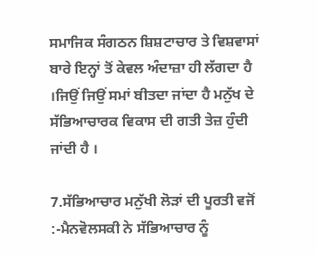ਸਮਾਜਿਕ ਸੰਗਠਨ ਸ਼ਿਸ਼ਟਾਚਾਰ ਤੇ ਵਿਸ਼ਵਾਸਾਂ ਬਾਰੇ ਇਨ੍ਹਾਂ ਤੋਂ ਕੇਵਲ ਅੰਦਾਜ਼ਾ ਹੀ ਲੱਗਦਾ ਹੈ ।ਜਿਉਂ ਜਿਉਂ ਸਮਾਂ ਬੀਤਦਾ ਜਾਂਦਾ ਹੈ ਮਨੁੱਖ ਦੇ ਸੱਭਿਆਚਾਰਕ ਵਿਕਾਸ ਦੀ ਗਤੀ ਤੇਜ਼ ਹੁੰਦੀ ਜਾਂਦੀ ਹੈ ।

7.ਸੱਭਿਆਚਾਰ ਮਨੁੱਖੀ ਲੋੜਾਂ ਦੀ ਪੂਰਤੀ ਵਜੋਂ :-ਮੈਨਵੋਲਸਕੀ ਨੇ ਸੱਭਿਆਚਾਰ ਨੂੰ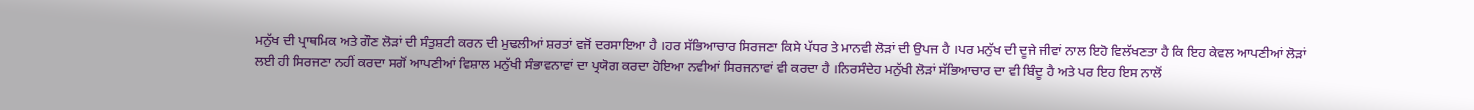ਮਨੁੱਖ ਦੀ ਪ੍ਰਾਥਮਿਕ ਅਤੇ ਗੌਣ ਲੋੜਾਂ ਦੀ ਸੰਤੁਸ਼ਟੀ ਕਰਨ ਦੀ ਮੁਢਲੀਆਂ ਸ਼ਰਤਾਂ ਵਜੋਂ ਦਰਸਾਇਆ ਹੈ ।ਹਰ ਸੱਭਿਆਚਾਰ ਸਿਰਜਣਾ ਕਿਸੇ ਪੱਧਰ ਤੇ ਮਾਨਵੀ ਲੋੜਾਂ ਦੀ ਉਪਜ ਹੈ ।ਪਰ ਮਨੁੱਖ ਦੀ ਦੂਜੇ ਜੀਵਾਂ ਨਾਲ ਇਹੋ ਵਿਲੱਖਣਤਾ ਹੈ ਕਿ ਇਹ ਕੇਵਲ ਆਪਣੀਆਂ ਲੋੜਾਂ ਲਈ ਹੀ ਸਿਰਜਣਾ ਨਹੀਂ ਕਰਦਾ ਸਗੋਂ ਆਪਣੀਆਂ ਵਿਸ਼ਾਲ ਮਨੁੱਖੀ ਸੰਭਾਵਨਾਵਾਂ ਦਾ ਪ੍ਰਯੋਗ ਕਰਦਾ ਹੋਇਆ ਨਵੀਆਂ ਸਿਰਜਨਾਵਾਂ ਵੀ ਕਰਦਾ ਹੈ ।ਨਿਰਸੰਦੇਹ ਮਨੁੱਖੀ ਲੋੜਾਂ ਸੱਭਿਆਚਾਰ ਦਾ ਵੀ ਬਿੰਦੂ ਹੈ ਅਤੇ ਪਰ ਇਹ ਇਸ ਨਾਲੋਂ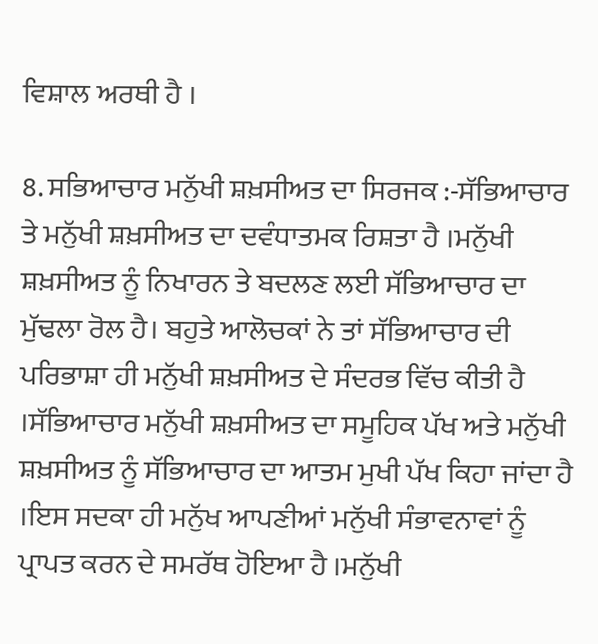ਵਿਸ਼ਾਲ ਅਰਥੀ ਹੈ ।

8. ਸਭਿਆਚਾਰ ਮਨੁੱਖੀ ਸ਼ਖ਼ਸੀਅਤ ਦਾ ਸਿਰਜਕ :-ਸੱਭਿਆਚਾਰ ਤੇ ਮਨੁੱਖੀ ਸ਼ਖ਼ਸੀਅਤ ਦਾ ਦਵੰਧਾਤਮਕ ਰਿਸ਼ਤਾ ਹੈ ।ਮਨੁੱਖੀ ਸ਼ਖ਼ਸੀਅਤ ਨੂੰ ਨਿਖਾਰਨ ਤੇ ਬਦਲਣ ਲਈ ਸੱਭਿਆਚਾਰ ਦਾ ਮੁੱਢਲਾ ਰੋਲ ਹੈ। ਬਹੁਤੇ ਆਲੋਚਕਾਂ ਨੇ ਤਾਂ ਸੱਭਿਆਚਾਰ ਦੀ ਪਰਿਭਾਸ਼ਾ ਹੀ ਮਨੁੱਖੀ ਸ਼ਖ਼ਸੀਅਤ ਦੇ ਸੰਦਰਭ ਵਿੱਚ ਕੀਤੀ ਹੈ ।ਸੱਭਿਆਚਾਰ ਮਨੁੱਖੀ ਸ਼ਖ਼ਸੀਅਤ ਦਾ ਸਮੂਹਿਕ ਪੱਖ ਅਤੇ ਮਨੁੱਖੀ ਸ਼ਖ਼ਸੀਅਤ ਨੂੰ ਸੱਭਿਆਚਾਰ ਦਾ ਆਤਮ ਮੁਖੀ ਪੱਖ ਕਿਹਾ ਜਾਂਦਾ ਹੈ ।ਇਸ ਸਦਕਾ ਹੀ ਮਨੁੱਖ ਆਪਣੀਆਂ ਮਨੁੱਖੀ ਸੰਭਾਵਨਾਵਾਂ ਨੂੰ ਪ੍ਰਾਪਤ ਕਰਨ ਦੇ ਸਮਰੱਥ ਹੋਇਆ ਹੈ ।ਮਨੁੱਖੀ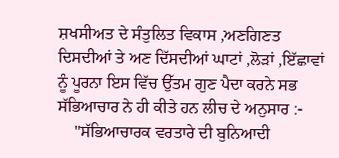ਸ਼ਖਸੀਅਤ ਦੇ ਸੰਤੁਲਿਤ ਵਿਕਾਸ ,ਅਣਗਿਣਤ ਦਿਸਦੀਆਂ ਤੇ ਅਣ ਦਿੱਸਦੀਆਂ ਘਾਟਾਂ ,ਲੋੜਾਂ ,ਇੱਛਾਵਾਂ ਨੂੰ ਪੂਰਨਾ ਇਸ ਵਿੱਚ ਉੱਤਮ ਗੁਣ ਪੈਦਾ ਕਰਨੇ ਸਭ ਸੱਭਿਆਚਾਰ ਨੇ ਹੀ ਕੀਤੇ ਹਨ ਲੀਚ ਦੇ ਅਨੁਸਾਰ :-
    "ਸੱਭਿਆਚਾਰਕ ਵਰਤਾਰੇ ਦੀ ਬੁਨਿਆਦੀ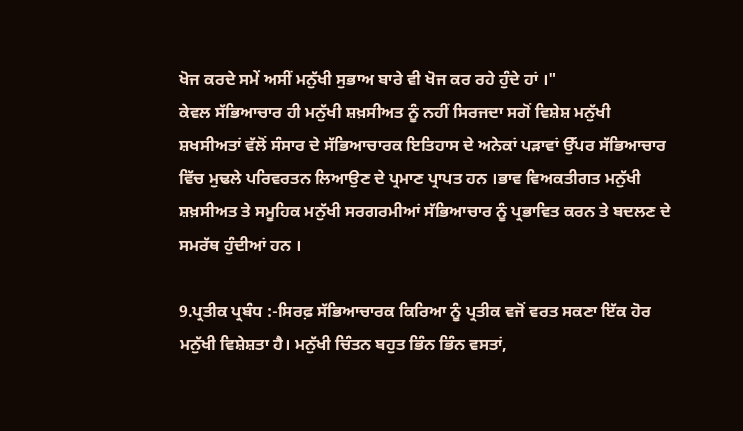ਖੋਜ ਕਰਦੇ ਸਮੇਂ ਅਸੀਂ ਮਨੁੱਖੀ ਸੁਭਾਅ ਬਾਰੇ ਵੀ ਖੋਜ ਕਰ ਰਹੇ ਹੁੰਦੇ ਹਾਂ ।"
ਕੇਵਲ ਸੱਭਿਆਚਾਰ ਹੀ ਮਨੁੱਖੀ ਸ਼ਖ਼ਸੀਅਤ ਨੂੰ ਨਹੀਂ ਸਿਰਜਦਾ ਸਗੋਂ ਵਿਸ਼ੇਸ਼ ਮਨੁੱਖੀ ਸ਼ਖਸੀਅਤਾਂ ਵੱਲੋਂ ਸੰਸਾਰ ਦੇ ਸੱਭਿਆਚਾਰਕ ਇਤਿਹਾਸ ਦੇ ਅਨੇਕਾਂ ਪੜਾਵਾਂ ਉੱਪਰ ਸੱਭਿਆਚਾਰ ਵਿੱਚ ਮੁਢਲੇ ਪਰਿਵਰਤਨ ਲਿਆਉਣ ਦੇ ਪ੍ਰਮਾਣ ਪ੍ਰਾਪਤ ਹਨ ।ਭਾਵ ਵਿਅਕਤੀਗਤ ਮਨੁੱਖੀ ਸ਼ਖ਼ਸੀਅਤ ਤੇ ਸਮੂਹਿਕ ਮਨੁੱਖੀ ਸਰਗਰਮੀਆਂ ਸੱਭਿਆਚਾਰ ਨੂੰ ਪ੍ਰਭਾਵਿਤ ਕਰਨ ਤੇ ਬਦਲਣ ਦੇ ਸਮਰੱਥ ਹੁੰਦੀਆਂ ਹਨ ।

9.ਪ੍ਰਤੀਕ ਪ੍ਰਬੰਧ :-ਸਿਰਫ਼ ਸੱਭਿਆਚਾਰਕ ਕਿਰਿਆ ਨੂੰ ਪ੍ਰਤੀਕ ਵਜੋਂ ਵਰਤ ਸਕਣਾ ਇੱਕ ਹੋਰ ਮਨੁੱਖੀ ਵਿਸ਼ੇਸ਼ਤਾ ਹੈ। ਮਨੁੱਖੀ ਚਿੰਤਨ ਬਹੁਤ ਭਿੰਨ ਭਿੰਨ ਵਸਤਾਂ,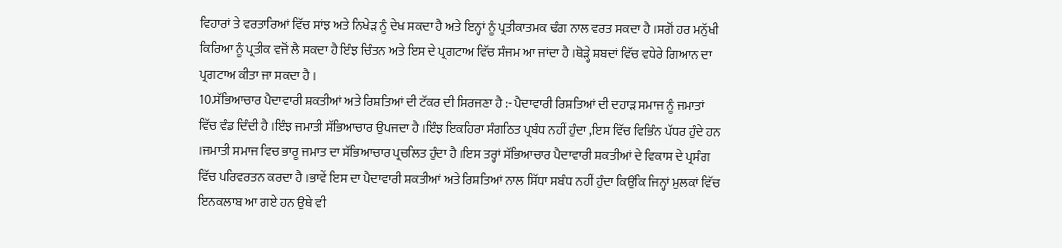ਵਿਹਾਰਾਂ ਤੇ ਵਰਤਾਰਿਆਂ ਵਿੱਚ ਸਾਂਝ ਅਤੇ ਨਿਖੇੜ ਨੂੰ ਦੇਖ ਸਕਦਾ ਹੈ ਅਤੇ ਇਨ੍ਹਾਂ ਨੂੰ ਪ੍ਰਤੀਕਾਤਮਕ ਢੰਗ ਨਾਲ ਵਰਤ ਸਕਦਾ ਹੈ ।ਸਗੋਂ ਹਰ ਮਨੁੱਖੀ ਕਿਰਿਆ ਨੂੰ ਪ੍ਰਤੀਕ ਵਜੋਂ ਲੈ ਸਕਦਾ ਹੈ ਇੰਝ ਚਿੰਤਨ ਅਤੇ ਇਸ ਦੇ ਪ੍ਰਗਟਾਅ ਵਿੱਚ ਸੰਜਮ ਆ ਜਾਂਦਾ ਹੈ ।ਥੋੜ੍ਹੇ ਸ਼ਬਦਾਂ ਵਿੱਚ ਵਧੇਰੇ ਗਿਆਨ ਦਾ ਪ੍ਰਗਟਾਅ ਕੀਤਾ ਜਾ ਸਕਦਾ ਹੈ ।
10.ਸੱਭਿਆਚਾਰ ਪੈਦਾਵਾਰੀ ਸ਼ਕਤੀਆਂ ਅਤੇ ਰਿਸ਼ਤਿਆਂ ਦੀ ਟੱਕਰ ਦੀ ਸਿਰਜਣਾ ਹੈ :- ਪੈਦਾਵਾਰੀ ਰਿਸ਼ਤਿਆਂ ਦੀ ਦਹਾੜ ਸਮਾਜ ਨੂੰ ਜਮਾਤਾਂ ਵਿੱਚ ਵੰਡ ਦਿੰਦੀ ਹੈ ।ਇੰਝ ਜਮਾਤੀ ਸੱਭਿਆਚਾਰ ਉਪਜਦਾ ਹੈ ।ਇੰਝ ਇਕਹਿਰਾ ਸੰਗਠਿਤ ਪ੍ਰਬੰਧ ਨਹੀਂ ਹੁੰਦਾ ,ਇਸ ਵਿੱਚ ਵਿਭਿੰਨ ਪੱਧਰ ਹੁੰਦੇ ਹਨ ।ਜਮਾਤੀ ਸਮਾਜ ਵਿਚ ਭਾਰੂ ਜਮਾਤ ਦਾ ਸੱਭਿਆਚਾਰ ਪ੍ਰਚਲਿਤ ਹੁੰਦਾ ਹੈ ।ਇਸ ਤਰ੍ਹਾਂ ਸੱਭਿਆਚਾਰ ਪੈਦਾਵਾਰੀ ਸ਼ਕਤੀਆਂ ਦੇ ਵਿਕਾਸ ਦੇ ਪ੍ਰਸੰਗ ਵਿੱਚ ਪਰਿਵਰਤਨ ਕਰਦਾ ਹੈ ।ਭਾਵੇਂ ਇਸ ਦਾ ਪੈਦਾਵਾਰੀ ਸ਼ਕਤੀਆਂ ਅਤੇ ਰਿਸ਼ਤਿਆਂ ਨਾਲ ਸਿੱਧਾ ਸਬੰਧ ਨਹੀਂ ਹੁੰਦਾ ਕਿਉਂਕਿ ਜਿਨ੍ਹਾਂ ਮੁਲਕਾਂ ਵਿੱਚ ਇਨਕਲਾਬ ਆ ਗਏ ਹਨ ਉਥੇ ਵੀ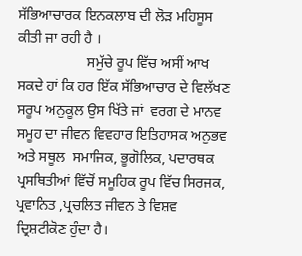ਸੱਭਿਆਚਾਰਕ ਇਨਕਲਾਬ ਦੀ ਲੋੜ ਮਹਿਸੂਸ ਕੀਤੀ ਜਾ ਰਹੀ ਹੈ ।
                   ਸਮੁੱਚੇ ਰੂਪ ਵਿੱਚ ਅਸੀਂ ਆਖ ਸਕਦੇ ਹਾਂ ਕਿ ਹਰ ਇੱਕ ਸੱਭਿਆਚਾਰ ਦੇ ਵਿਲੱਖਣ ਸਰੂਪ ਅਨੁਕੂਲ ਉਸ ਖਿੱਤੇ ਜਾਂ  ਵਰਗ ਦੇ ਮਾਨਵ ਸਮੂਹ ਦਾ ਜੀਵਨ ਵਿਵਹਾਰ ਇਤਿਹਾਸਕ ਅਨੁਭਵ ਅਤੇ ਸਥੂਲ  ਸਮਾਜਿਕ, ਭੂਗੋਲਿਕ, ਪਦਾਰਥਕ ਪ੍ਰਸਥਿਤੀਆਂ ਵਿੱਚੋਂ ਸਮੂਹਿਕ ਰੂਪ ਵਿੱਚ ਸਿਰਜਕ, ਪ੍ਰਵਾਨਿਤ ,ਪ੍ਰਚਲਿਤ ਜੀਵਨ ਤੇ ਵਿਸ਼ਵ ਦ੍ਰਿਸ਼ਟੀਕੋਣ ਹੁੰਦਾ ਹੈ।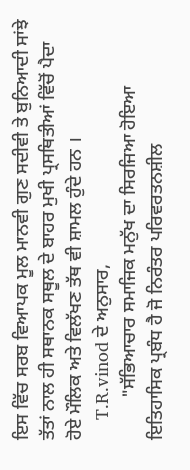ਇਸ ਵਿੱਚ ਸਰਬ ਵਿਆਪਕ ਮੂਲ ਮਾਨਵੀ ਗੁਣ ਸਦੀਵੀ ਤੇ ਬੁਨਿਆਦੀ ਸਾਂਝੇ ਤੱਤਾਂ ਨਾਲ ਹੀ ਸਥਾਨਕ ਸਥੂਲ ਦੇ ਬਾਹਰ ਮੁਖੀ ਪ੍ਰਸਥਿਤੀਆਂ ਵਿੱਚੋਂ ਪੈਦਾ ਹੋਏ ਮੌਲਿਕ ਅਤੇ ਵਿਲੱਖਣ ਤੱਥ ਵੀ ਸ਼ਾਮਲ ਹੁੰਦੇ ਹਨ ।
    T.R.vinod ਦੇ ਅਨੁਸਾਰ,
         "ਸੱਭਿਆਚਾਰ ਸਮਾਜਿਕ ਮਨੁੱਖ ਦਾ ਸਿਰਜਿਆ ਹੋਇਆ ਇਤਿਹਾਸਿਕ ਪ੍ਰਬੰਧ ਹੈ ਜੋ ਨਿਰੰਤਰ ਪਰਿਵਰਤਨਸ਼ੀਲ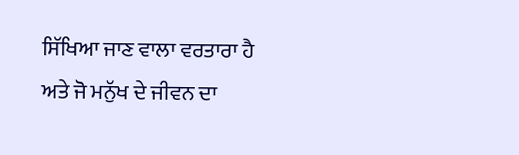ਸਿੱਖਿਆ ਜਾਣ ਵਾਲਾ ਵਰਤਾਰਾ ਹੈ ਅਤੇ ਜੋ ਮਨੁੱਖ ਦੇ ਜੀਵਨ ਦਾ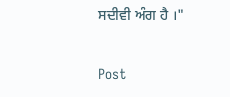ਸਦੀਵੀ ਅੰਗ ਹੈ ।"

Post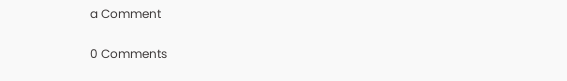a Comment

0 Comments